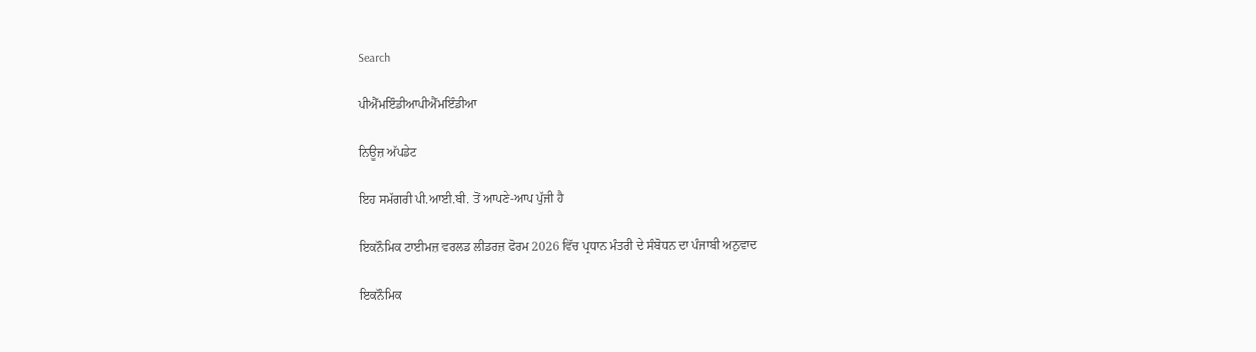Search

ਪੀਐੱਮਇੰਡੀਆਪੀਐੱਮਇੰਡੀਆ

ਨਿਊਜ਼ ਅੱਪਡੇਟ

ਇਹ ਸਮੱਗਰੀ ਪੀ.ਆਈ.ਬੀ. ਤੋਂ ਆਪਣੇ-ਆਪ ਪੁੱਜੀ ਹੈ

ਇਕਨੌਮਿਕ ਟਾਈਮਜ਼ ਵਰਲਡ ਲੀਡਰਜ਼ ਫੋਰਮ 2026 ਵਿੱਚ ਪ੍ਰਧਾਨ ਮੰਤਰੀ ਦੇ ਸੰਬੋਧਨ ਦਾ ਪੰਜਾਬੀ ਅਨੁਵਾਦ

ਇਕਨੌਮਿਕ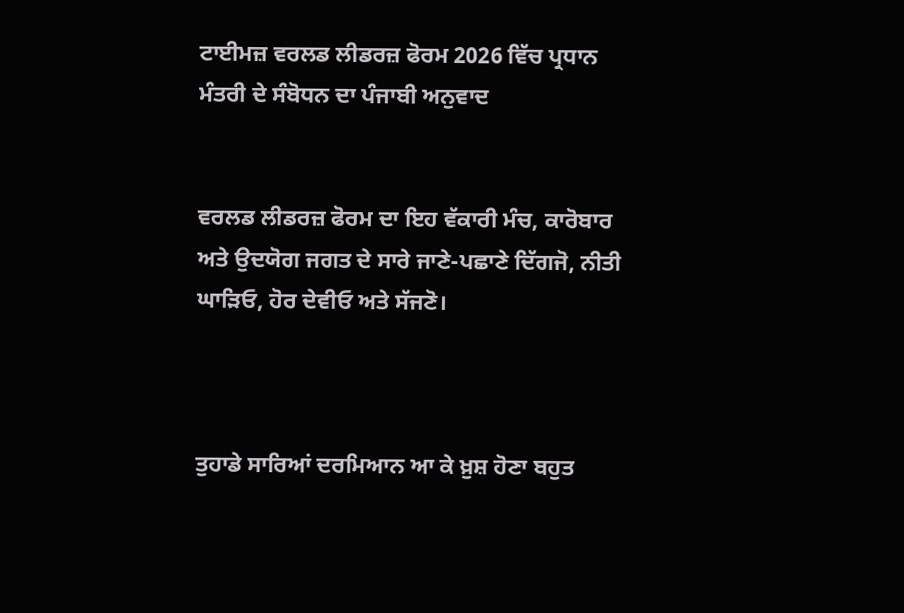ਟਾਈਮਜ਼ ਵਰਲਡ ਲੀਡਰਜ਼ ਫੋਰਮ 2026 ਵਿੱਚ ਪ੍ਰਧਾਨ ਮੰਤਰੀ ਦੇ ਸੰਬੋਧਨ ਦਾ ਪੰਜਾਬੀ ਅਨੁਵਾਦ


ਵਰਲਡ ਲੀਡਰਜ਼ ਫੋਰਮ ਦਾ ਇਹ ਵੱਕਾਰੀ ਮੰਚ, ਕਾਰੋਬਾਰ ਅਤੇ ਉਦਯੋਗ ਜਗਤ ਦੇ ਸਾਰੇ ਜਾਣੇ-ਪਛਾਣੇ ਦਿੱਗਜੋ, ਨੀਤੀ ਘਾੜਿਓ, ਹੋਰ ਦੇਵੀਓ ਅਤੇ ਸੱਜਣੋ।



ਤੁਹਾਡੇ ਸਾਰਿਆਂ ਦਰਮਿਆਨ ਆ ਕੇ ਖ਼ੁਸ਼ ਹੋਣਾ ਬਹੁਤ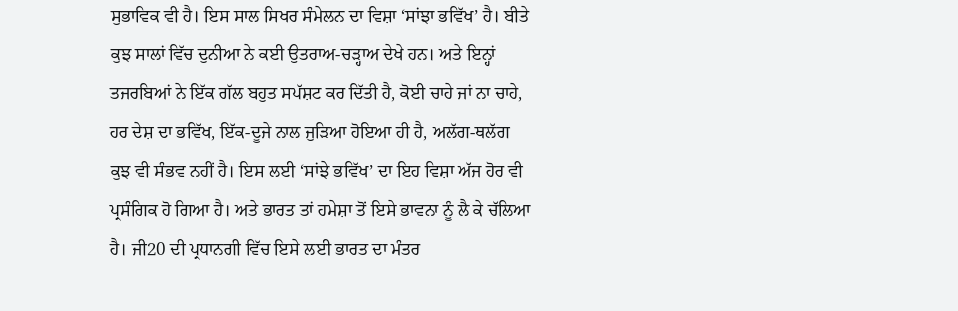ਸੁਭਾਵਿਕ ਵੀ ਹੈ। ਇਸ ਸਾਲ ਸਿਖਰ ਸੰਮੇਲਨ ਦਾ ਵਿਸ਼ਾ ‘ਸਾਂਝਾ ਭਵਿੱਖ’ ਹੈ। ਬੀਤੇ ਕੁਝ ਸਾਲਾਂ ਵਿੱਚ ਦੁਨੀਆ ਨੇ ਕਈ ਉਤਰਾਅ-ਚੜ੍ਹਾਅ ਦੇਖੇ ਹਨ। ਅਤੇ ਇਨ੍ਹਾਂ ਤਜਰਬਿਆਂ ਨੇ ਇੱਕ ਗੱਲ ਬਹੁਤ ਸਪੱਸ਼ਟ ਕਰ ਦਿੱਤੀ ਹੈ, ਕੋਈ ਚਾਹੇ ਜਾਂ ਨਾ ਚਾਹੇ, ਹਰ ਦੇਸ਼ ਦਾ ਭਵਿੱਖ, ਇੱਕ-ਦੂਜੇ ਨਾਲ ਜੁੜਿਆ ਹੋਇਆ ਹੀ ਹੈ, ਅਲੱਗ-ਥਲੱਗ ਕੁਝ ਵੀ ਸੰਭਵ ਨਹੀਂ ਹੈ। ਇਸ ਲਈ ‘ਸਾਂਝੇ ਭਵਿੱਖ’ ਦਾ ਇਹ ਵਿਸ਼ਾ ਅੱਜ ਹੋਰ ਵੀ ਪ੍ਰਸੰਗਿਕ ਹੋ ਗਿਆ ਹੈ। ਅਤੇ ਭਾਰਤ ਤਾਂ ਹਮੇਸ਼ਾ ਤੋਂ ਇਸੇ ਭਾਵਨਾ ਨੂੰ ਲੈ ਕੇ ਚੱਲਿਆ ਹੈ। ਜੀ20 ਦੀ ਪ੍ਰਧਾਨਗੀ ਵਿੱਚ ਇਸੇ ਲਈ ਭਾਰਤ ਦਾ ਮੰਤਰ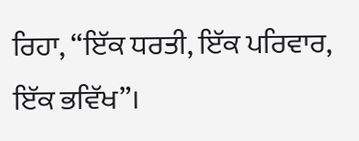ਰਿਹਾ, “ਇੱਕ ਧਰਤੀ, ਇੱਕ ਪਰਿਵਾਰ, ਇੱਕ ਭਵਿੱਖ”।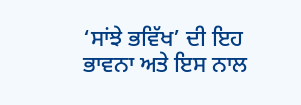‘ਸਾਂਝੇ ਭਵਿੱਖ’ ਦੀ ਇਹ ਭਾਵਨਾ ਅਤੇ ਇਸ ਨਾਲ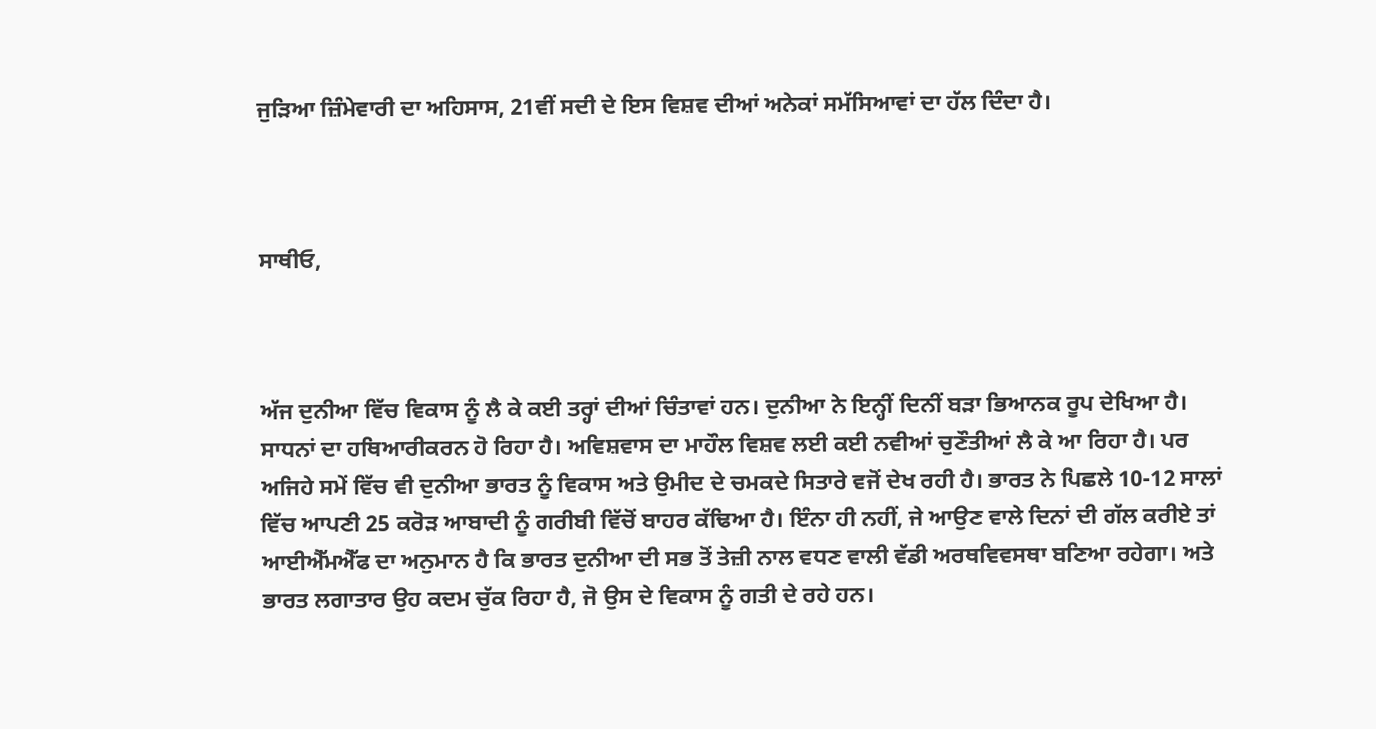ਜੁੜਿਆ ਜ਼ਿੰਮੇਵਾਰੀ ਦਾ ਅਹਿਸਾਸ, 21ਵੀਂ ਸਦੀ ਦੇ ਇਸ ਵਿਸ਼ਵ ਦੀਆਂ ਅਨੇਕਾਂ ਸਮੱਸਿਆਵਾਂ ਦਾ ਹੱਲ ਦਿੰਦਾ ਹੈ।



ਸਾਥੀਓ,



ਅੱਜ ਦੁਨੀਆ ਵਿੱਚ ਵਿਕਾਸ ਨੂੰ ਲੈ ਕੇ ਕਈ ਤਰ੍ਹਾਂ ਦੀਆਂ ਚਿੰਤਾਵਾਂ ਹਨ। ਦੁਨੀਆ ਨੇ ਇਨ੍ਹੀਂ ਦਿਨੀਂ ਬੜਾ ਭਿਆਨਕ ਰੂਪ ਦੇਖਿਆ ਹੈ। ਸਾਧਨਾਂ ਦਾ ਹਥਿਆਰੀਕਰਨ ਹੋ ਰਿਹਾ ਹੈ। ਅਵਿਸ਼ਵਾਸ ਦਾ ਮਾਹੌਲ ਵਿਸ਼ਵ ਲਈ ਕਈ ਨਵੀਆਂ ਚੁਣੌਤੀਆਂ ਲੈ ਕੇ ਆ ਰਿਹਾ ਹੈ। ਪਰ ਅਜਿਹੇ ਸਮੇਂ ਵਿੱਚ ਵੀ ਦੁਨੀਆ ਭਾਰਤ ਨੂੰ ਵਿਕਾਸ ਅਤੇ ਉਮੀਦ ਦੇ ਚਮਕਦੇ ਸਿਤਾਰੇ ਵਜੋਂ ਦੇਖ ਰਹੀ ਹੈ। ਭਾਰਤ ਨੇ ਪਿਛਲੇ 10-12 ਸਾਲਾਂ ਵਿੱਚ ਆਪਣੀ 25 ਕਰੋੜ ਆਬਾਦੀ ਨੂੰ ਗਰੀਬੀ ਵਿੱਚੋਂ ਬਾਹਰ ਕੱਢਿਆ ਹੈ। ਇੰਨਾ ਹੀ ਨਹੀਂ, ਜੇ ਆਉਣ ਵਾਲੇ ਦਿਨਾਂ ਦੀ ਗੱਲ ਕਰੀਏ ਤਾਂ ਆਈਐੱਮਐੱਫ ਦਾ ਅਨੁਮਾਨ ਹੈ ਕਿ ਭਾਰਤ ਦੁਨੀਆ ਦੀ ਸਭ ਤੋਂ ਤੇਜ਼ੀ ਨਾਲ ਵਧਣ ਵਾਲੀ ਵੱਡੀ ਅਰਥਵਿਵਸਥਾ ਬਣਿਆ ਰਹੇਗਾ। ਅਤੇ ਭਾਰਤ ਲਗਾਤਾਰ ਉਹ ਕਦਮ ਚੁੱਕ ਰਿਹਾ ਹੈ, ਜੋ ਉਸ ਦੇ ਵਿਕਾਸ ਨੂੰ ਗਤੀ ਦੇ ਰਹੇ ਹਨ।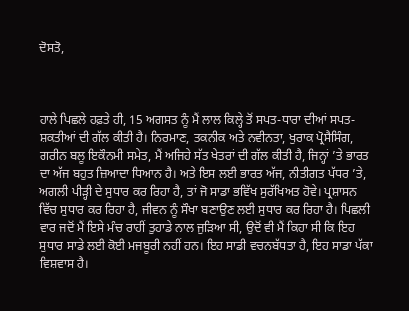ਦੋਸਤੋ,



ਹਾਲੇ ਪਿਛਲੇ ਹਫ਼ਤੇ ਹੀ, 15 ਅਗਸਤ ਨੂੰ ਮੈਂ ਲਾਲ ਕਿਲ੍ਹੇ ਤੋਂ ਸਪਤ-ਧਾਰਾ ਦੀਆਂ ਸਪਤ-ਸ਼ਕਤੀਆਂ ਦੀ ਗੱਲ ਕੀਤੀ ਹੈ। ਨਿਰਮਾਣ, ਤਕਨੀਕ ਅਤੇ ਨਵੀਨਤਾ, ਖੁਰਾਕ ਪ੍ਰੋਸੈਸਿੰਗ, ਗਰੀਨ ਬਲੂ ਇਕੌਨਮੀ ਸਮੇਤ, ਮੈਂ ਅਜਿਹੇ ਸੱਤ ਖੇਤਰਾਂ ਦੀ ਗੱਲ ਕੀਤੀ ਹੈ, ਜਿਨ੍ਹਾਂ ’ਤੇ ਭਾਰਤ ਦਾ ਅੱਜ ਬਹੁਤ ਜ਼ਿਆਦਾ ਧਿਆਨ ਹੈ। ਅਤੇ ਇਸ ਲਈ ਭਾਰਤ ਅੱਜ, ਨੀਤੀਗਤ ਪੱਧਰ ’ਤੇ, ਅਗਲੀ ਪੀੜ੍ਹੀ ਦੇ ਸੁਧਾਰ ਕਰ ਰਿਹਾ ਹੈ, ਤਾਂ ਜੋ ਸਾਡਾ ਭਵਿੱਖ ਸੁਰੱਖਿਅਤ ਹੋਵੇ। ਪ੍ਰਸ਼ਾਸਨ ਵਿੱਚ ਸੁਧਾਰ ਕਰ ਰਿਹਾ ਹੈ, ਜੀਵਨ ਨੂੰ ਸੌਖਾ ਬਣਾਉਣ ਲਈ ਸੁਧਾਰ ਕਰ ਰਿਹਾ ਹੈ। ਪਿਛਲੀ ਵਾਰ ਜਦੋਂ ਮੈਂ ਇਸੇ ਮੰਚ ਰਾਹੀਂ ਤੁਹਾਡੇ ਨਾਲ ਜੁੜਿਆ ਸੀ, ਉਦੋਂ ਵੀ ਮੈਂ ਕਿਹਾ ਸੀ ਕਿ ਇਹ ਸੁਧਾਰ ਸਾਡੇ ਲਈ ਕੋਈ ਮਜਬੂਰੀ ਨਹੀਂ ਹਨ। ਇਹ ਸਾਡੀ ਵਚਨਬੱਧਤਾ ਹੈ, ਇਹ ਸਾਡਾ ਪੱਕਾ ਵਿਸ਼ਵਾਸ ਹੈ।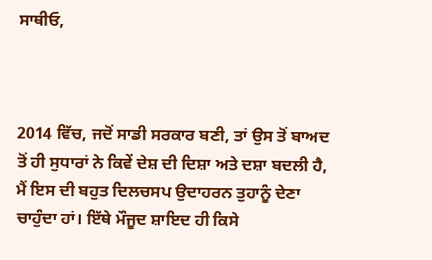ਸਾਥੀਓ,



2014 ਵਿੱਚ, ਜਦੋਂ ਸਾਡੀ ਸਰਕਾਰ ਬਣੀ, ਤਾਂ ਉਸ ਤੋਂ ਬਾਅਦ ਤੋਂ ਹੀ ਸੁਧਾਰਾਂ ਨੇ ਕਿਵੇਂ ਦੇਸ਼ ਦੀ ਦਿਸ਼ਾ ਅਤੇ ਦਸ਼ਾ ਬਦਲੀ ਹੈ, ਮੈਂ ਇਸ ਦੀ ਬਹੁਤ ਦਿਲਚਸਪ ਉਦਾਹਰਨ ਤੁਹਾਨੂੰ ਦੇਣਾ ਚਾਹੁੰਦਾ ਹਾਂ। ਇੱਥੇ ਮੌਜੂਦ ਸ਼ਾਇਦ ਹੀ ਕਿਸੇ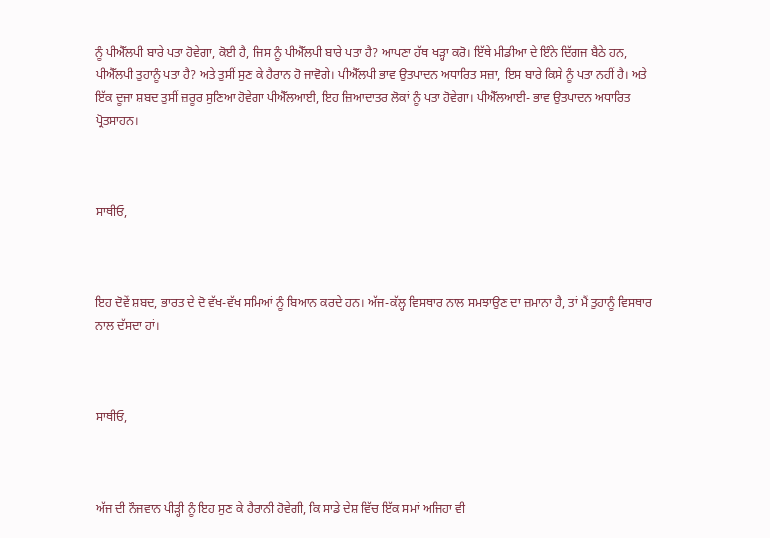ਨੂੰ ਪੀਐੱਲਪੀ ਬਾਰੇ ਪਤਾ ਹੋਵੇਗਾ, ਕੋਈ ਹੈ, ਜਿਸ ਨੂੰ ਪੀਐੱਲਪੀ ਬਾਰੇ ਪਤਾ ਹੈ? ਆਪਣਾ ਹੱਥ ਖੜ੍ਹਾ ਕਰੋ। ਇੱਥੇ ਮੀਡੀਆ ਦੇ ਇੰਨੇ ਦਿੱਗਜ ਬੈਠੇ ਹਨ, ਪੀਐੱਲਪੀ ਤੁਹਾਨੂੰ ਪਤਾ ਹੈ? ਅਤੇ ਤੁਸੀਂ ਸੁਣ ਕੇ ਹੈਰਾਨ ਹੋ ਜਾਵੋਗੇ। ਪੀਐੱਲਪੀ ਭਾਵ ਉਤਪਾਦਨ ਅਧਾਰਿਤ ਸਜ਼ਾ, ਇਸ ਬਾਰੇ ਕਿਸੇ ਨੂੰ ਪਤਾ ਨਹੀਂ ਹੈ। ਅਤੇ ਇੱਕ ਦੂਜਾ ਸ਼ਬਦ ਤੁਸੀਂ ਜ਼ਰੂਰ ਸੁਣਿਆ ਹੋਵੇਗਾ ਪੀਐੱਲਆਈ, ਇਹ ਜ਼ਿਆਦਾਤਰ ਲੋਕਾਂ ਨੂੰ ਪਤਾ ਹੋਵੇਗਾ। ਪੀਐੱਲਆਈ- ਭਾਵ ਉਤਪਾਦਨ ਅਧਾਰਿਤ ਪ੍ਰੋਤਸਾਹਨ।



ਸਾਥੀਓ,



ਇਹ ਦੋਵੇਂ ਸ਼ਬਦ, ਭਾਰਤ ਦੇ ਦੋ ਵੱਖ-ਵੱਖ ਸਮਿਆਂ ਨੂੰ ਬਿਆਨ ਕਰਦੇ ਹਨ। ਅੱਜ-ਕੱਲ੍ਹ ਵਿਸਥਾਰ ਨਾਲ ਸਮਝਾਉਣ ਦਾ ਜ਼ਮਾਨਾ ਹੈ, ਤਾਂ ਮੈਂ ਤੁਹਾਨੂੰ ਵਿਸਥਾਰ ਨਾਲ ਦੱਸਦਾ ਹਾਂ।



ਸਾਥੀਓ,



ਅੱਜ ਦੀ ਨੌਜਵਾਨ ਪੀੜ੍ਹੀ ਨੂੰ ਇਹ ਸੁਣ ਕੇ ਹੈਰਾਨੀ ਹੋਵੇਗੀ, ਕਿ ਸਾਡੇ ਦੇਸ਼ ਵਿੱਚ ਇੱਕ ਸਮਾਂ ਅਜਿਹਾ ਵੀ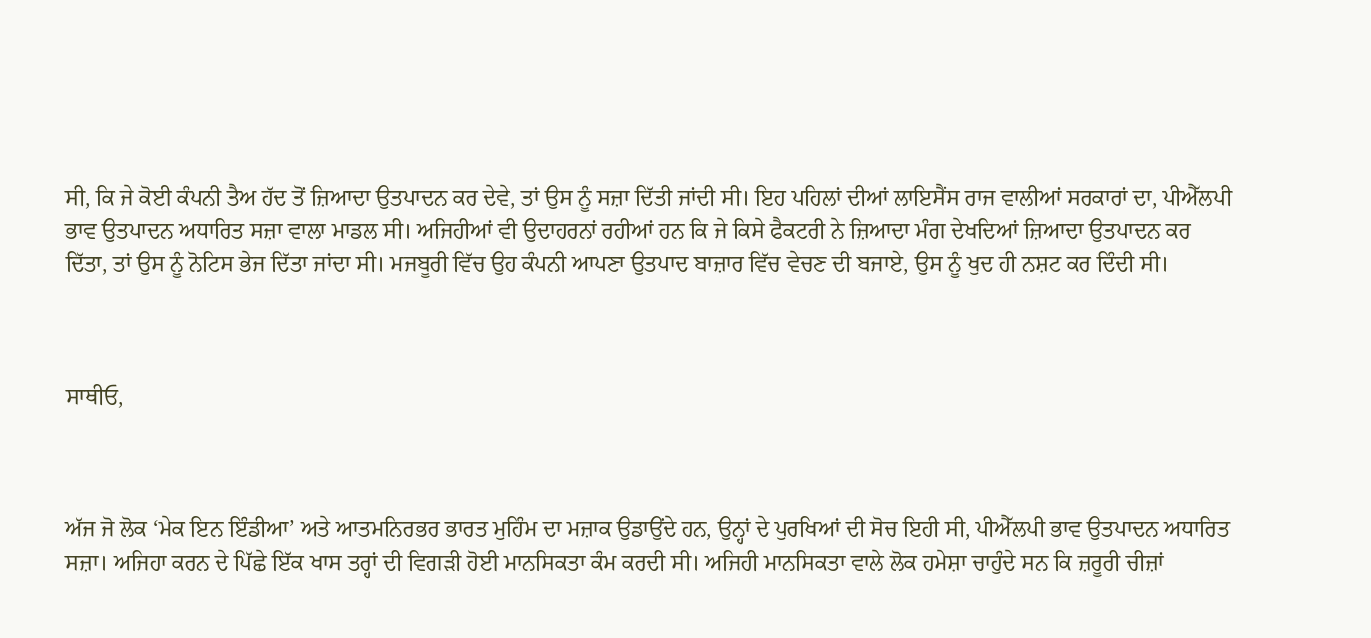ਸੀ, ਕਿ ਜੇ ਕੋਈ ਕੰਪਨੀ ਤੈਅ ਹੱਦ ਤੋਂ ਜ਼ਿਆਦਾ ਉਤਪਾਦਨ ਕਰ ਦੇਵੇ, ਤਾਂ ਉਸ ਨੂੰ ਸਜ਼ਾ ਦਿੱਤੀ ਜਾਂਦੀ ਸੀ। ਇਹ ਪਹਿਲਾਂ ਦੀਆਂ ਲਾਇਸੈਂਸ ਰਾਜ ਵਾਲੀਆਂ ਸਰਕਾਰਾਂ ਦਾ, ਪੀਐੱਲਪੀ ਭਾਵ ਉਤਪਾਦਨ ਅਧਾਰਿਤ ਸਜ਼ਾ ਵਾਲਾ ਮਾਡਲ ਸੀ। ਅਜਿਹੀਆਂ ਵੀ ਉਦਾਹਰਨਾਂ ਰਹੀਆਂ ਹਨ ਕਿ ਜੇ ਕਿਸੇ ਫੈਕਟਰੀ ਨੇ ਜ਼ਿਆਦਾ ਮੰਗ ਦੇਖਦਿਆਂ ਜ਼ਿਆਦਾ ਉਤਪਾਦਨ ਕਰ ਦਿੱਤਾ, ਤਾਂ ਉਸ ਨੂੰ ਨੋਟਿਸ ਭੇਜ ਦਿੱਤਾ ਜਾਂਦਾ ਸੀ। ਮਜਬੂਰੀ ਵਿੱਚ ਉਹ ਕੰਪਨੀ ਆਪਣਾ ਉਤਪਾਦ ਬਾਜ਼ਾਰ ਵਿੱਚ ਵੇਚਣ ਦੀ ਬਜਾਏ, ਉਸ ਨੂੰ ਖੁਦ ਹੀ ਨਸ਼ਟ ਕਰ ਦਿੰਦੀ ਸੀ।



ਸਾਥੀਓ,



ਅੱਜ ਜੋ ਲੋਕ ‘ਮੇਕ ਇਨ ਇੰਡੀਆ’ ਅਤੇ ਆਤਮਨਿਰਭਰ ਭਾਰਤ ਮੁਹਿੰਮ ਦਾ ਮਜ਼ਾਕ ਉਡਾਉਂਦੇ ਹਨ, ਉਨ੍ਹਾਂ ਦੇ ਪੁਰਖਿਆਂ ਦੀ ਸੋਚ ਇਹੀ ਸੀ, ਪੀਐੱਲਪੀ ਭਾਵ ਉਤਪਾਦਨ ਅਧਾਰਿਤ ਸਜ਼ਾ। ਅਜਿਹਾ ਕਰਨ ਦੇ ਪਿੱਛੇ ਇੱਕ ਖਾਸ ਤਰ੍ਹਾਂ ਦੀ ਵਿਗੜੀ ਹੋਈ ਮਾਨਸਿਕਤਾ ਕੰਮ ਕਰਦੀ ਸੀ। ਅਜਿਹੀ ਮਾਨਸਿਕਤਾ ਵਾਲੇ ਲੋਕ ਹਮੇਸ਼ਾ ਚਾਹੁੰਦੇ ਸਨ ਕਿ ਜ਼ਰੂਰੀ ਚੀਜ਼ਾਂ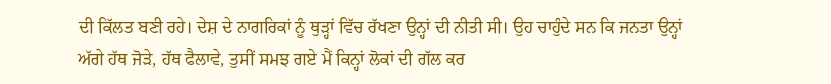ਦੀ ਕਿੱਲਤ ਬਣੀ ਰਹੇ। ਦੇਸ਼ ਦੇ ਨਾਗਰਿਕਾਂ ਨੂੰ ਥੁੜ੍ਹਾਂ ਵਿੱਚ ਰੱਖਣਾ ਉਨ੍ਹਾਂ ਦੀ ਨੀਤੀ ਸੀ। ਉਹ ਚਾਹੁੰਦੇ ਸਨ ਕਿ ਜਨਤਾ ਉਨ੍ਹਾਂ ਅੱਗੇ ਹੱਥ ਜੋੜੇ, ਹੱਥ ਫੈਲਾਵੇ, ਤੁਸੀਂ ਸਮਝ ਗਏ ਮੈਂ ਕਿਨ੍ਹਾਂ ਲੋਕਾਂ ਦੀ ਗੱਲ ਕਰ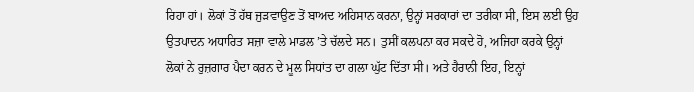ਰਿਹਾ ਹਾਂ। ਲੋਕਾਂ ਤੋਂ ਹੱਥ ਜੁੜਵਾਉਣ ਤੋਂ ਬਾਅਦ ਅਹਿਸਾਨ ਕਰਨਾ, ਉਨ੍ਹਾਂ ਸਰਕਾਰਾਂ ਦਾ ਤਰੀਕਾ ਸੀ, ਇਸ ਲਈ ਉਹ ਉਤਪਾਦਨ ਅਧਾਰਿਤ ਸਜ਼ਾ ਵਾਲੇ ਮਾਡਲ ’ਤੇ ਚੱਲਦੇ ਸਨ। ਤੁਸੀਂ ਕਲਪਨਾ ਕਰ ਸਕਦੇ ਹੋ, ਅਜਿਹਾ ਕਰਕੇ ਉਨ੍ਹਾਂ ਲੋਕਾਂ ਨੇ ਰੁਜ਼ਗਾਰ ਪੈਦਾ ਕਰਨ ਦੇ ਮੂਲ ਸਿਧਾਂਤ ਦਾ ਗਲਾ ਘੁੱਟ ਦਿੱਤਾ ਸੀ। ਅਤੇ ਹੈਰਾਨੀ ਇਹ, ਇਨ੍ਹਾਂ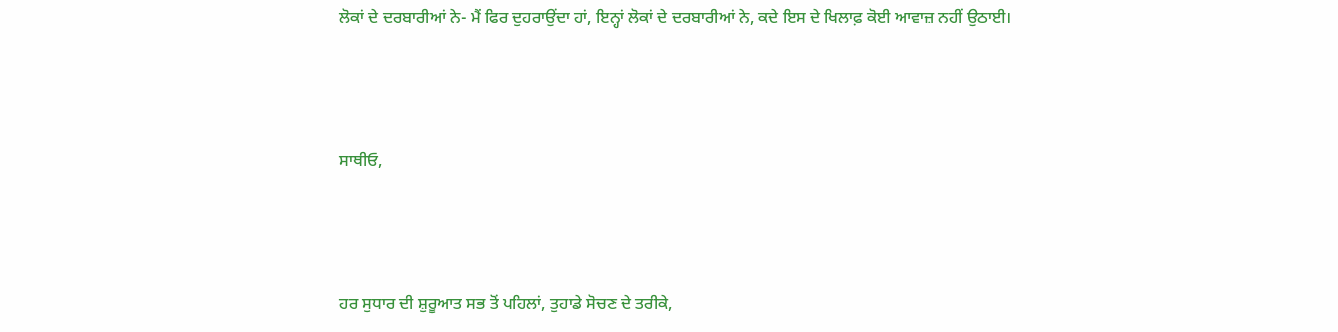ਲੋਕਾਂ ਦੇ ਦਰਬਾਰੀਆਂ ਨੇ- ਮੈਂ ਫਿਰ ਦੁਹਰਾਉਂਦਾ ਹਾਂ, ਇਨ੍ਹਾਂ ਲੋਕਾਂ ਦੇ ਦਰਬਾਰੀਆਂ ਨੇ, ਕਦੇ ਇਸ ਦੇ ਖਿਲਾਫ਼ ਕੋਈ ਆਵਾਜ਼ ਨਹੀਂ ਉਠਾਈ।



ਸਾਥੀਓ,



ਹਰ ਸੁਧਾਰ ਦੀ ਸ਼ੁਰੂਆਤ ਸਭ ਤੋਂ ਪਹਿਲਾਂ, ਤੁਹਾਡੇ ਸੋਚਣ ਦੇ ਤਰੀਕੇ,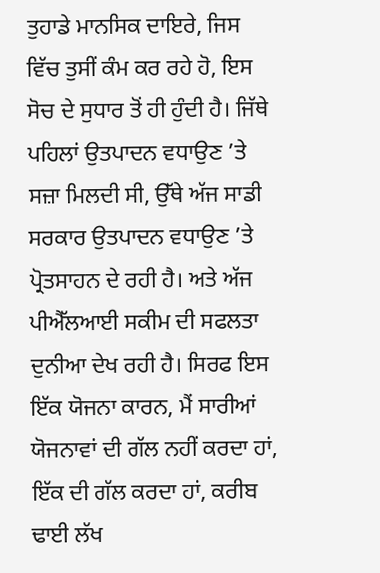ਤੁਹਾਡੇ ਮਾਨਸਿਕ ਦਾਇਰੇ, ਜਿਸ ਵਿੱਚ ਤੁਸੀਂ ਕੰਮ ਕਰ ਰਹੇ ਹੋ, ਇਸ ਸੋਚ ਦੇ ਸੁਧਾਰ ਤੋਂ ਹੀ ਹੁੰਦੀ ਹੈ। ਜਿੱਥੇ ਪਹਿਲਾਂ ਉਤਪਾਦਨ ਵਧਾਉਣ ’ਤੇ ਸਜ਼ਾ ਮਿਲਦੀ ਸੀ, ਉੱਥੇ ਅੱਜ ਸਾਡੀ ਸਰਕਾਰ ਉਤਪਾਦਨ ਵਧਾਉਣ ’ਤੇ ਪ੍ਰੋਤਸਾਹਨ ਦੇ ਰਹੀ ਹੈ। ਅਤੇ ਅੱਜ ਪੀਐੱਲਆਈ ਸਕੀਮ ਦੀ ਸਫਲਤਾ ਦੁਨੀਆ ਦੇਖ ਰਹੀ ਹੈ। ਸਿਰਫ ਇਸ ਇੱਕ ਯੋਜਨਾ ਕਾਰਨ, ਮੈਂ ਸਾਰੀਆਂ ਯੋਜਨਾਵਾਂ ਦੀ ਗੱਲ ਨਹੀਂ ਕਰਦਾ ਹਾਂ, ਇੱਕ ਦੀ ਗੱਲ ਕਰਦਾ ਹਾਂ, ਕਰੀਬ ਢਾਈ ਲੱਖ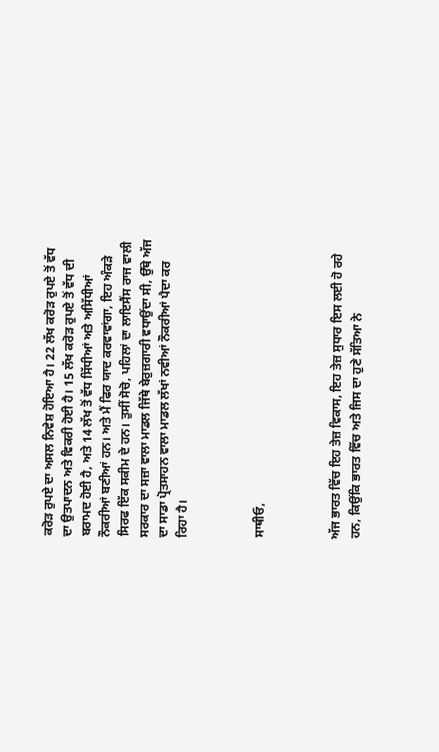ਕਰੋੜ ਰੁਪਏ ਦਾ ਅਸਲ ਨਿਵੇਸ਼ ਹੋਇਆ ਹੈ। 22 ਲੱਖ ਕਰੋੜ ਰੁਪਏ ਤੋਂ ਵੱਧ ਦਾ ਉਤਪਾਦਨ ਅਤੇ ਵਿਕਰੀ ਹੋਈ ਹੈ। 15 ਲੱਖ ਕਰੋੜ ਰੁਪਏ ਤੋਂ ਵੱਧ ਦੀ ਬਰਾਮਦ ਹੋਈ ਹੈ, ਅਤੇ 14 ਲੱਖ ਤੋਂ ਵੱਧ ਸਿੱਧੀਆਂ ਅਤੇ ਅਸਿੱਧੀਆਂ ਨੌਕਰੀਆਂ ਬਣੀਆਂ ਹਨ। ਅਤੇ ਮੈਂ ਫਿਰ ਯਾਦ ਕਰਵਾਵਾਂਗਾ, ਇਹ ਅੰਕੜੇ ਸਿਰਫ ਇੱਕ ਸਕੀਮ ਦੇ ਹਨ। ਤੁਸੀਂ ਸੋਚੋ, ਪਹਿਲਾਂ ਦਾ ਲਾਇਸੈਂਸ ਰਾਜ ਵਾਲੀ ਸਰਕਾਰ ਦਾ ਸਜ਼ਾ ਵਾਲਾ ਮਾਡਲ ਜਿੱਥੇ ਬੇਰੁਜ਼ਗਾਰੀ ਵਧਾਉਂਦਾ ਸੀ, ਉੱਥੇ ਅੱਜ ਦਾ ਸਾਡਾ ਪ੍ਰੋਤਸਾਹਨ ਵਾਲਾ ਮਾਡਲ ਲੱਖਾਂ ਨਵੀਆਂ ਨੌਕਰੀਆਂ ਪੈਦਾ ਕਰ ਰਿਹਾ ਹੈ।



ਸਾਥੀਓ,



ਅੱਜ ਭਾਰਤ ਵਿੱਚ ਇਹ ਤੇਜ਼ ਵਿਕਾਸ, ਇਹ ਤੇਜ਼ ਸੁਧਾਰ ਇਸ ਲਈ ਹੋ ਰਹੇ ਹਨ, ਕਿਉਂਕਿ ਭਾਰਤ ਵਿੱਚ ਅਤੇ ਜਿਸ ਦਾ ਹੁਣੇ ਸੱਤਿਆ ਨੇ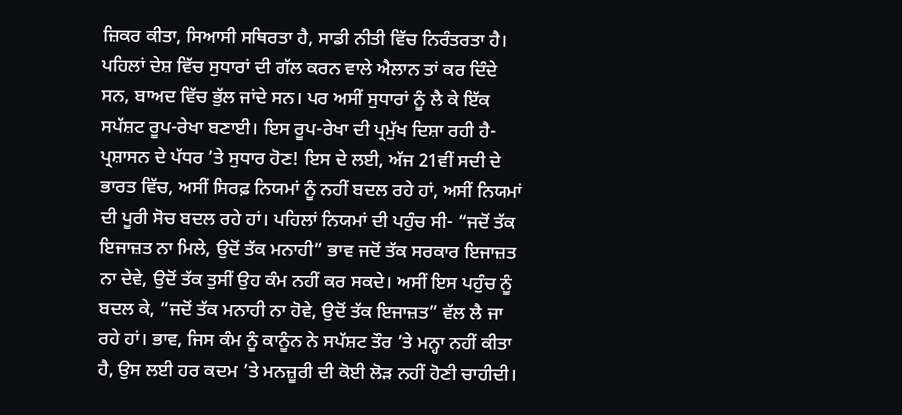ਜ਼ਿਕਰ ਕੀਤਾ, ਸਿਆਸੀ ਸਥਿਰਤਾ ਹੈ, ਸਾਡੀ ਨੀਤੀ ਵਿੱਚ ਨਿਰੰਤਰਤਾ ਹੈ। ਪਹਿਲਾਂ ਦੇਸ਼ ਵਿੱਚ ਸੁਧਾਰਾਂ ਦੀ ਗੱਲ ਕਰਨ ਵਾਲੇ ਐਲਾਨ ਤਾਂ ਕਰ ਦਿੰਦੇ ਸਨ, ਬਾਅਦ ਵਿੱਚ ਭੁੱਲ ਜਾਂਦੇ ਸਨ। ਪਰ ਅਸੀਂ ਸੁਧਾਰਾਂ ਨੂੰ ਲੈ ਕੇ ਇੱਕ ਸਪੱਸ਼ਟ ਰੂਪ-ਰੇਖਾ ਬਣਾਈ। ਇਸ ਰੂਪ-ਰੇਖਾ ਦੀ ਪ੍ਰਮੁੱਖ ਦਿਸ਼ਾ ਰਹੀ ਹੈ- ਪ੍ਰਸ਼ਾਸਨ ਦੇ ਪੱਧਰ ’ਤੇ ਸੁਧਾਰ ਹੋਣ! ਇਸ ਦੇ ਲਈ, ਅੱਜ 21ਵੀਂ ਸਦੀ ਦੇ ਭਾਰਤ ਵਿੱਚ, ਅਸੀਂ ਸਿਰਫ਼ ਨਿਯਮਾਂ ਨੂੰ ਨਹੀਂ ਬਦਲ ਰਹੇ ਹਾਂ, ਅਸੀਂ ਨਿਯਮਾਂ ਦੀ ਪੂਰੀ ਸੋਚ ਬਦਲ ਰਹੇ ਹਾਂ। ਪਹਿਲਾਂ ਨਿਯਮਾਂ ਦੀ ਪਹੁੰਚ ਸੀ- “ਜਦੋਂ ਤੱਕ ਇਜਾਜ਼ਤ ਨਾ ਮਿਲੇ, ਉਦੋਂ ਤੱਕ ਮਨਾਹੀ” ਭਾਵ ਜਦੋਂ ਤੱਕ ਸਰਕਾਰ ਇਜਾਜ਼ਤ ਨਾ ਦੇਵੇ, ਉਦੋਂ ਤੱਕ ਤੁਸੀਂ ਉਹ ਕੰਮ ਨਹੀਂ ਕਰ ਸਕਦੇ। ਅਸੀਂ ਇਸ ਪਹੁੰਚ ਨੂੰ ਬਦਲ ਕੇ, “ਜਦੋਂ ਤੱਕ ਮਨਾਹੀ ਨਾ ਹੋਵੇ, ਉਦੋਂ ਤੱਕ ਇਜਾਜ਼ਤ” ਵੱਲ ਲੈ ਜਾ ਰਹੇ ਹਾਂ। ਭਾਵ, ਜਿਸ ਕੰਮ ਨੂੰ ਕਾਨੂੰਨ ਨੇ ਸਪੱਸ਼ਟ ਤੌਰ ’ਤੇ ਮਨ੍ਹਾ ਨਹੀਂ ਕੀਤਾ ਹੈ, ਉਸ ਲਈ ਹਰ ਕਦਮ ’ਤੇ ਮਨਜ਼ੂਰੀ ਦੀ ਕੋਈ ਲੋੜ ਨਹੀਂ ਹੋਣੀ ਚਾਹੀਦੀ।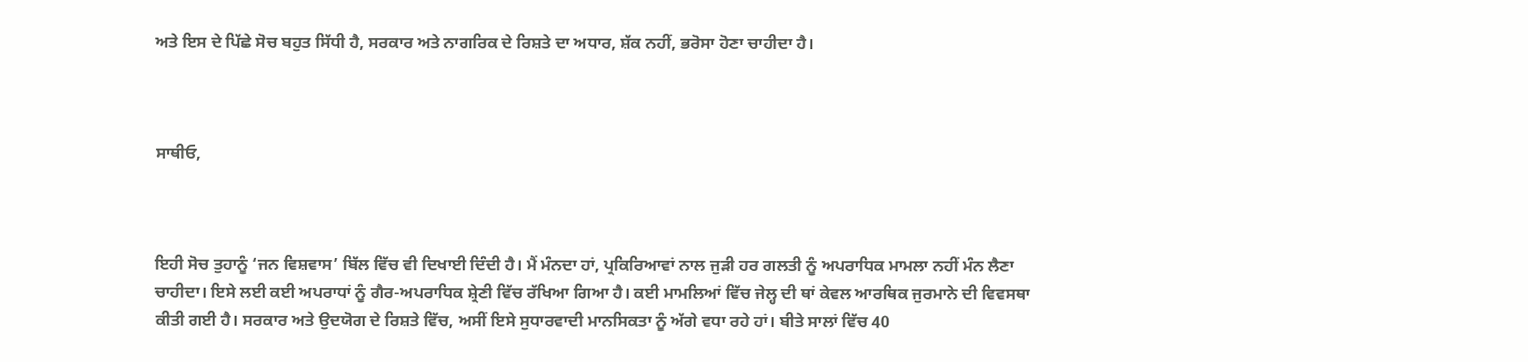ਅਤੇ ਇਸ ਦੇ ਪਿੱਛੇ ਸੋਚ ਬਹੁਤ ਸਿੱਧੀ ਹੈ, ਸਰਕਾਰ ਅਤੇ ਨਾਗਰਿਕ ਦੇ ਰਿਸ਼ਤੇ ਦਾ ਅਧਾਰ, ਸ਼ੱਕ ਨਹੀਂ, ਭਰੋਸਾ ਹੋਣਾ ਚਾਹੀਦਾ ਹੈ।



ਸਾਥੀਓ,



ਇਹੀ ਸੋਚ ਤੁਹਾਨੂੰ ‘ਜਨ ਵਿਸ਼ਵਾਸ’ ਬਿੱਲ ਵਿੱਚ ਵੀ ਦਿਖਾਈ ਦਿੰਦੀ ਹੈ। ਮੈਂ ਮੰਨਦਾ ਹਾਂ, ਪ੍ਰਕਿਰਿਆਵਾਂ ਨਾਲ ਜੁੜੀ ਹਰ ਗਲਤੀ ਨੂੰ ਅਪਰਾਧਿਕ ਮਾਮਲਾ ਨਹੀਂ ਮੰਨ ਲੈਣਾ ਚਾਹੀਦਾ। ਇਸੇ ਲਈ ਕਈ ਅਪਰਾਧਾਂ ਨੂੰ ਗੈਰ-ਅਪਰਾਧਿਕ ਸ਼੍ਰੇਣੀ ਵਿੱਚ ਰੱਖਿਆ ਗਿਆ ਹੈ। ਕਈ ਮਾਮਲਿਆਂ ਵਿੱਚ ਜੇਲ੍ਹ ਦੀ ਥਾਂ ਕੇਵਲ ਆਰਥਿਕ ਜੁਰਮਾਨੇ ਦੀ ਵਿਵਸਥਾ ਕੀਤੀ ਗਈ ਹੈ। ਸਰਕਾਰ ਅਤੇ ਉਦਯੋਗ ਦੇ ਰਿਸ਼ਤੇ ਵਿੱਚ, ਅਸੀਂ ਇਸੇ ਸੁਧਾਰਵਾਦੀ ਮਾਨਸਿਕਤਾ ਨੂੰ ਅੱਗੇ ਵਧਾ ਰਹੇ ਹਾਂ। ਬੀਤੇ ਸਾਲਾਂ ਵਿੱਚ 40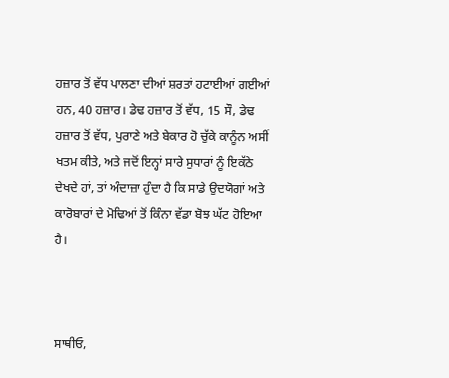ਹਜ਼ਾਰ ਤੋਂ ਵੱਧ ਪਾਲਣਾ ਦੀਆਂ ਸ਼ਰਤਾਂ ਹਟਾਈਆਂ ਗਈਆਂ ਹਨ, 40 ਹਜ਼ਾਰ। ਡੇਢ ਹਜ਼ਾਰ ਤੋਂ ਵੱਧ, 15 ਸੌ, ਡੇਢ ਹਜ਼ਾਰ ਤੋਂ ਵੱਧ, ਪੁਰਾਣੇ ਅਤੇ ਬੇਕਾਰ ਹੋ ਚੁੱਕੇ ਕਾਨੂੰਨ ਅਸੀਂ ਖਤਮ ਕੀਤੇ, ਅਤੇ ਜਦੋਂ ਇਨ੍ਹਾਂ ਸਾਰੇ ਸੁਧਾਰਾਂ ਨੂੰ ਇਕੱਠੇ ਦੇਖਦੇ ਹਾਂ, ਤਾਂ ਅੰਦਾਜ਼ਾ ਹੁੰਦਾ ਹੈ ਕਿ ਸਾਡੇ ਉਦਯੋਗਾਂ ਅਤੇ ਕਾਰੋਬਾਰਾਂ ਦੇ ਮੋਢਿਆਂ ਤੋਂ ਕਿੰਨਾ ਵੱਡਾ ਬੋਝ ਘੱਟ ਹੋਇਆ ਹੈ।



ਸਾਥੀਓ,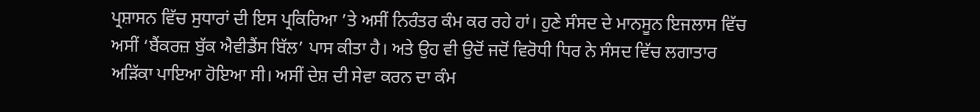ਪ੍ਰਸ਼ਾਸਨ ਵਿੱਚ ਸੁਧਾਰਾਂ ਦੀ ਇਸ ਪ੍ਰਕਿਰਿਆ ’ਤੇ ਅਸੀਂ ਨਿਰੰਤਰ ਕੰਮ ਕਰ ਰਹੇ ਹਾਂ। ਹੁਣੇ ਸੰਸਦ ਦੇ ਮਾਨਸੂਨ ਇਜਲਾਸ ਵਿੱਚ ਅਸੀਂ ‘ਬੈਂਕਰਜ਼ ਬੁੱਕ ਐਵੀਡੈਂਸ ਬਿੱਲ’ ਪਾਸ ਕੀਤਾ ਹੈ। ਅਤੇ ਉਹ ਵੀ ਉਦੋਂ ਜਦੋਂ ਵਿਰੋਧੀ ਧਿਰ ਨੇ ਸੰਸਦ ਵਿੱਚ ਲਗਾਤਾਰ ਅੜਿੱਕਾ ਪਾਇਆ ਹੋਇਆ ਸੀ। ਅਸੀਂ ਦੇਸ਼ ਦੀ ਸੇਵਾ ਕਰਨ ਦਾ ਕੰਮ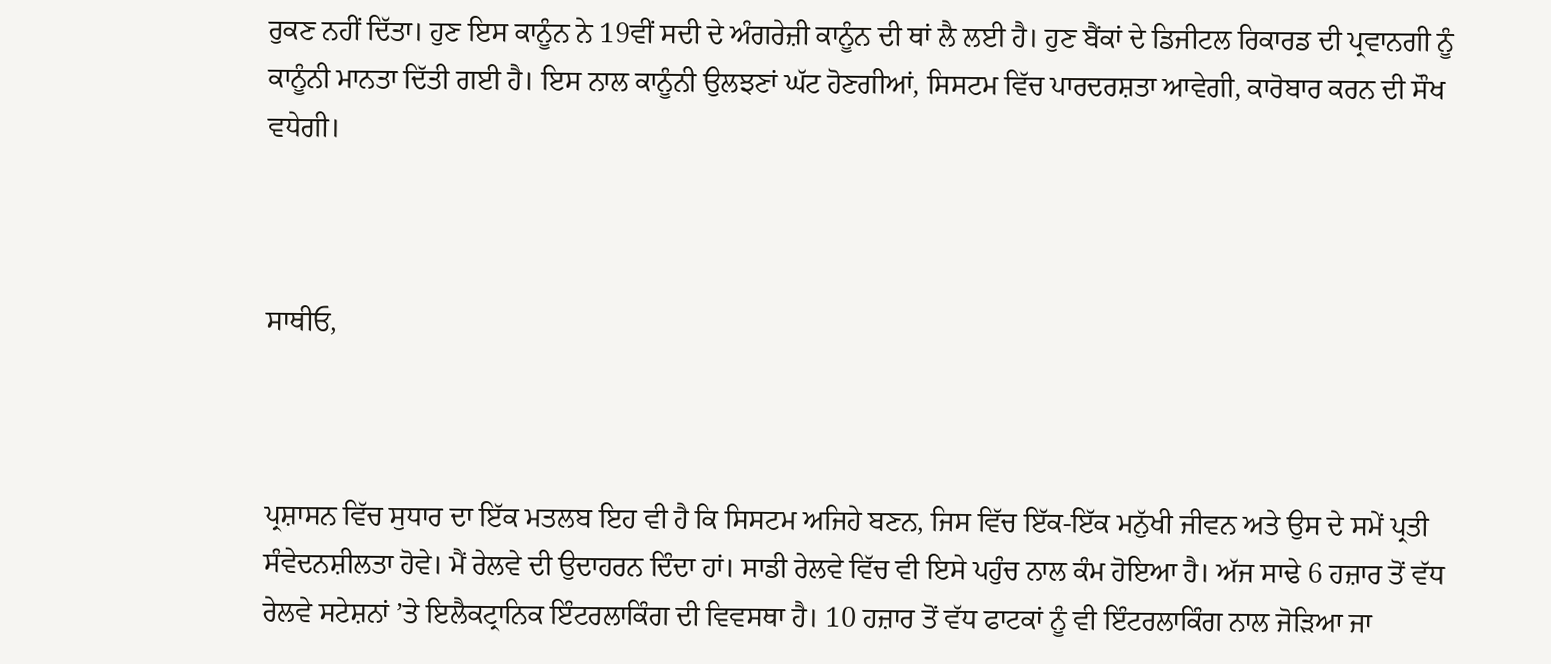ਰੁਕਣ ਨਹੀਂ ਦਿੱਤਾ। ਹੁਣ ਇਸ ਕਾਨੂੰਨ ਨੇ 19ਵੀਂ ਸਦੀ ਦੇ ਅੰਗਰੇਜ਼ੀ ਕਾਨੂੰਨ ਦੀ ਥਾਂ ਲੈ ਲਈ ਹੈ। ਹੁਣ ਬੈਂਕਾਂ ਦੇ ਡਿਜੀਟਲ ਰਿਕਾਰਡ ਦੀ ਪ੍ਰਵਾਨਗੀ ਨੂੰ ਕਾਨੂੰਨੀ ਮਾਨਤਾ ਦਿੱਤੀ ਗਈ ਹੈ। ਇਸ ਨਾਲ ਕਾਨੂੰਨੀ ਉਲਝਣਾਂ ਘੱਟ ਹੋਣਗੀਆਂ, ਸਿਸਟਮ ਵਿੱਚ ਪਾਰਦਰਸ਼ਤਾ ਆਵੇਗੀ, ਕਾਰੋਬਾਰ ਕਰਨ ਦੀ ਸੌਖ ਵਧੇਗੀ।



ਸਾਥੀਓ,



ਪ੍ਰਸ਼ਾਸਨ ਵਿੱਚ ਸੁਧਾਰ ਦਾ ਇੱਕ ਮਤਲਬ ਇਹ ਵੀ ਹੈ ਕਿ ਸਿਸਟਮ ਅਜਿਹੇ ਬਣਨ, ਜਿਸ ਵਿੱਚ ਇੱਕ-ਇੱਕ ਮਨੁੱਖੀ ਜੀਵਨ ਅਤੇ ਉਸ ਦੇ ਸਮੇਂ ਪ੍ਰਤੀ ਸੰਵੇਦਨਸ਼ੀਲਤਾ ਹੋਵੇ। ਮੈਂ ਰੇਲਵੇ ਦੀ ਉਦਾਹਰਨ ਦਿੰਦਾ ਹਾਂ। ਸਾਡੀ ਰੇਲਵੇ ਵਿੱਚ ਵੀ ਇਸੇ ਪਹੁੰਚ ਨਾਲ ਕੰਮ ਹੋਇਆ ਹੈ। ਅੱਜ ਸਾਢੇ 6 ਹਜ਼ਾਰ ਤੋਂ ਵੱਧ ਰੇਲਵੇ ਸਟੇਸ਼ਨਾਂ ’ਤੇ ਇਲੈਕਟ੍ਰਾਨਿਕ ਇੰਟਰਲਾਕਿੰਗ ਦੀ ਵਿਵਸਥਾ ਹੈ। 10 ਹਜ਼ਾਰ ਤੋਂ ਵੱਧ ਫਾਟਕਾਂ ਨੂੰ ਵੀ ਇੰਟਰਲਾਕਿੰਗ ਨਾਲ ਜੋੜਿਆ ਜਾ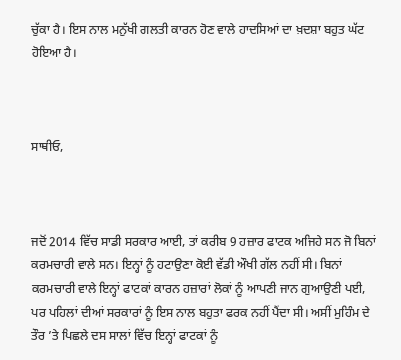ਚੁੱਕਾ ਹੈ। ਇਸ ਨਾਲ ਮਨੁੱਖੀ ਗਲਤੀ ਕਾਰਨ ਹੋਣ ਵਾਲੇ ਹਾਦਸਿਆਂ ਦਾ ਖ਼ਦਸ਼ਾ ਬਹੁਤ ਘੱਟ ਹੋਇਆ ਹੈ।



ਸਾਥੀਓ,



ਜਦੋਂ 2014 ਵਿੱਚ ਸਾਡੀ ਸਰਕਾਰ ਆਈ, ਤਾਂ ਕਰੀਬ 9 ਹਜ਼ਾਰ ਫਾਟਕ ਅਜਿਹੇ ਸਨ ਜੋ ਬਿਨਾਂ ਕਰਮਚਾਰੀ ਵਾਲੇ ਸਨ। ਇਨ੍ਹਾਂ ਨੂੰ ਹਟਾਉਣਾ ਕੋਈ ਵੱਡੀ ਔਖੀ ਗੱਲ ਨਹੀਂ ਸੀ। ਬਿਨਾਂ ਕਰਮਚਾਰੀ ਵਾਲੇ ਇਨ੍ਹਾਂ ਫਾਟਕਾਂ ਕਾਰਨ ਹਜ਼ਾਰਾਂ ਲੋਕਾਂ ਨੂੰ ਆਪਣੀ ਜਾਨ ਗੁਆਉਣੀ ਪਈ, ਪਰ ਪਹਿਲਾਂ ਦੀਆਂ ਸਰਕਾਰਾਂ ਨੂੰ ਇਸ ਨਾਲ ਬਹੁਤਾ ਫਰਕ ਨਹੀਂ ਪੈਂਦਾ ਸੀ। ਅਸੀਂ ਮੁਹਿੰਮ ਦੇ ਤੌਰ ’ਤੇ ਪਿਛਲੇ ਦਸ ਸਾਲਾਂ ਵਿੱਚ ਇਨ੍ਹਾਂ ਫਾਟਕਾਂ ਨੂੰ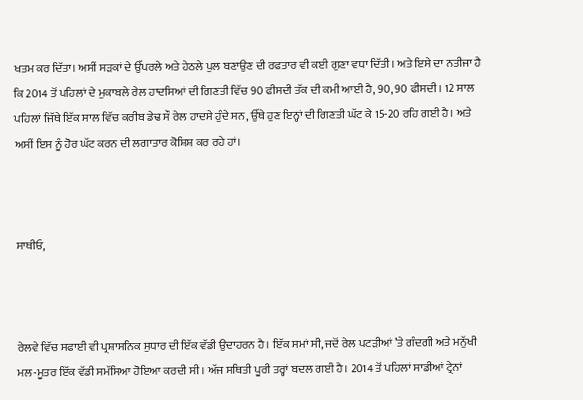ਖਤਮ ਕਰ ਦਿੱਤਾ। ਅਸੀਂ ਸੜਕਾਂ ਦੇ ਉੱਪਰਲੇ ਅਤੇ ਹੇਠਲੇ ਪੁਲ ਬਣਾਉਣ ਦੀ ਰਫਤਾਰ ਵੀ ਕਈ ਗੁਣਾ ਵਧਾ ਦਿੱਤੀ। ਅਤੇ ਇਸੇ ਦਾ ਨਤੀਜਾ ਹੈ ਕਿ 2014 ਤੋਂ ਪਹਿਲਾਂ ਦੇ ਮੁਕਾਬਲੇ ਰੇਲ ਹਾਦਸਿਆਂ ਦੀ ਗਿਣਤੀ ਵਿੱਚ 90 ਫੀਸਦੀ ਤੱਕ ਦੀ ਕਮੀ ਆਈ ਹੈ, 90, 90 ਫੀਸਦੀ। 12 ਸਾਲ ਪਹਿਲਾਂ ਜਿੱਥੇ ਇੱਕ ਸਾਲ ਵਿੱਚ ਕਰੀਬ ਡੇਢ ਸੌ ਰੇਲ ਹਾਦਸੇ ਹੁੰਦੇ ਸਨ, ਉੱਥੇ ਹੁਣ ਇਨ੍ਹਾਂ ਦੀ ਗਿਣਤੀ ਘੱਟ ਕੇ 15-20 ਰਹਿ ਗਈ ਹੈ। ਅਤੇ ਅਸੀਂ ਇਸ ਨੂੰ ਹੋਰ ਘੱਟ ਕਰਨ ਦੀ ਲਗਾਤਾਰ ਕੋਸ਼ਿਸ਼ ਕਰ ਰਹੇ ਹਾਂ।



ਸਾਥੀਓ,



ਰੇਲਵੇ ਵਿੱਚ ਸਫਾਈ ਵੀ ਪ੍ਰਸ਼ਾਸਨਿਕ ਸੁਧਾਰ ਦੀ ਇੱਕ ਵੱਡੀ ਉਦਾਹਰਨ ਹੈ। ਇੱਕ ਸਮਾਂ ਸੀ, ਜਦੋਂ ਰੇਲ ਪਟੜੀਆਂ ’ਤੇ ਗੰਦਗੀ ਅਤੇ ਮਨੁੱਖੀ ਮਲ-ਮੂਤਰ ਇੱਕ ਵੱਡੀ ਸਮੱਸਿਆ ਹੋਇਆ ਕਰਦੀ ਸੀ। ਅੱਜ ਸਥਿਤੀ ਪੂਰੀ ਤਰ੍ਹਾਂ ਬਦਲ ਗਈ ਹੈ। 2014 ਤੋਂ ਪਹਿਲਾਂ ਸਾਡੀਆਂ ਟ੍ਰੇਨਾਂ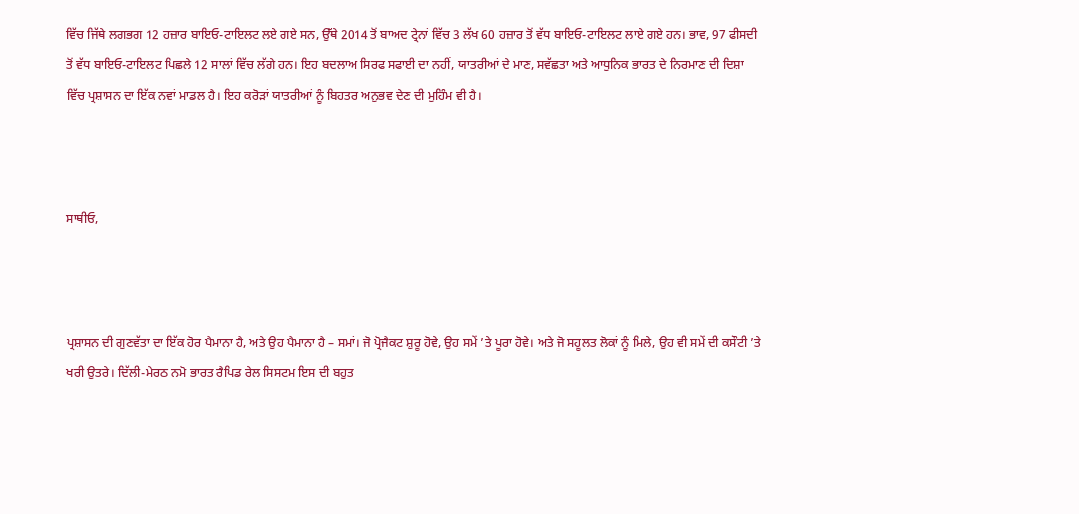ਵਿੱਚ ਜਿੱਥੇ ਲਗਭਗ 12 ਹਜ਼ਾਰ ਬਾਇਓ-ਟਾਇਲਟ ਲਏ ਗਏ ਸਨ, ਉੱਥੇ 2014 ਤੋਂ ਬਾਅਦ ਟ੍ਰੇਨਾਂ ਵਿੱਚ 3 ਲੱਖ 60 ਹਜ਼ਾਰ ਤੋਂ ਵੱਧ ਬਾਇਓ-ਟਾਇਲਟ ਲਾਏ ਗਏ ਹਨ। ਭਾਵ, 97 ਫੀਸਦੀ ਤੋਂ ਵੱਧ ਬਾਇਓ-ਟਾਇਲਟ ਪਿਛਲੇ 12 ਸਾਲਾਂ ਵਿੱਚ ਲੱਗੇ ਹਨ। ਇਹ ਬਦਲਾਅ ਸਿਰਫ ਸਫਾਈ ਦਾ ਨਹੀਂ, ਯਾਤਰੀਆਂ ਦੇ ਮਾਣ, ਸਵੱਛਤਾ ਅਤੇ ਆਧੁਨਿਕ ਭਾਰਤ ਦੇ ਨਿਰਮਾਣ ਦੀ ਦਿਸ਼ਾ ਵਿੱਚ ਪ੍ਰਸ਼ਾਸਨ ਦਾ ਇੱਕ ਨਵਾਂ ਮਾਡਲ ਹੈ। ਇਹ ਕਰੋੜਾਂ ਯਾਤਰੀਆਂ ਨੂੰ ਬਿਹਤਰ ਅਨੁਭਵ ਦੇਣ ਦੀ ਮੁਹਿੰਮ ਵੀ ਹੈ।



ਸਾਥੀਓ,



ਪ੍ਰਸ਼ਾਸਨ ਦੀ ਗੁਣਵੱਤਾ ਦਾ ਇੱਕ ਹੋਰ ਪੈਮਾਨਾ ਹੈ, ਅਤੇ ਉਹ ਪੈਮਾਨਾ ਹੈ – ਸਮਾਂ। ਜੋ ਪ੍ਰੋਜੈਕਟ ਸ਼ੁਰੂ ਹੋਵੇ, ਉਹ ਸਮੇਂ ’ਤੇ ਪੂਰਾ ਹੋਵੇ। ਅਤੇ ਜੋ ਸਹੂਲਤ ਲੋਕਾਂ ਨੂੰ ਮਿਲੇ, ਉਹ ਵੀ ਸਮੇਂ ਦੀ ਕਸੌਟੀ ’ਤੇ ਖਰੀ ਉਤਰੇ। ਦਿੱਲੀ-ਮੇਰਠ ਨਮੋ ਭਾਰਤ ਰੈਪਿਡ ਰੇਲ ਸਿਸਟਮ ਇਸ ਦੀ ਬਹੁਤ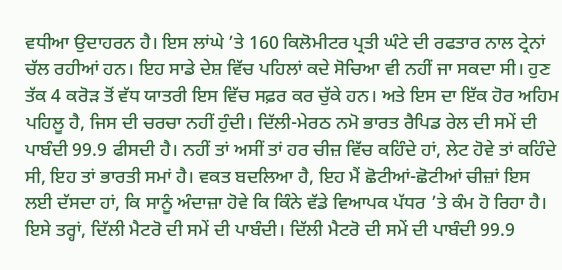ਵਧੀਆ ਉਦਾਹਰਨ ਹੈ। ਇਸ ਲਾਂਘੇ ’ਤੇ 160 ਕਿਲੋਮੀਟਰ ਪ੍ਰਤੀ ਘੰਟੇ ਦੀ ਰਫਤਾਰ ਨਾਲ ਟ੍ਰੇਨਾਂ ਚੱਲ ਰਹੀਆਂ ਹਨ। ਇਹ ਸਾਡੇ ਦੇਸ਼ ਵਿੱਚ ਪਹਿਲਾਂ ਕਦੇ ਸੋਚਿਆ ਵੀ ਨਹੀਂ ਜਾ ਸਕਦਾ ਸੀ। ਹੁਣ ਤੱਕ 4 ਕਰੋੜ ਤੋਂ ਵੱਧ ਯਾਤਰੀ ਇਸ ਵਿੱਚ ਸਫ਼ਰ ਕਰ ਚੁੱਕੇ ਹਨ। ਅਤੇ ਇਸ ਦਾ ਇੱਕ ਹੋਰ ਅਹਿਮ ਪਹਿਲੂ ਹੈ, ਜਿਸ ਦੀ ਚਰਚਾ ਨਹੀਂ ਹੁੰਦੀ। ਦਿੱਲੀ-ਮੇਰਠ ਨਮੋ ਭਾਰਤ ਰੈਪਿਡ ਰੇਲ ਦੀ ਸਮੇਂ ਦੀ ਪਾਬੰਦੀ 99.9 ਫੀਸਦੀ ਹੈ। ਨਹੀਂ ਤਾਂ ਅਸੀਂ ਤਾਂ ਹਰ ਚੀਜ਼ ਵਿੱਚ ਕਹਿੰਦੇ ਹਾਂ, ਲੇਟ ਹੋਵੇ ਤਾਂ ਕਹਿੰਦੇ ਸੀ, ਇਹ ਤਾਂ ਭਾਰਤੀ ਸਮਾਂ ਹੈ। ਵਕਤ ਬਦਲਿਆ ਹੈ, ਇਹ ਮੈਂ ਛੋਟੀਆਂ-ਛੋਟੀਆਂ ਚੀਜ਼ਾਂ ਇਸ ਲਈ ਦੱਸਦਾ ਹਾਂ, ਕਿ ਸਾਨੂੰ ਅੰਦਾਜ਼ਾ ਹੋਵੇ ਕਿ ਕਿੰਨੇ ਵੱਡੇ ਵਿਆਪਕ ਪੱਧਰ ’ਤੇ ਕੰਮ ਹੋ ਰਿਹਾ ਹੈ। ਇਸੇ ਤਰ੍ਹਾਂ, ਦਿੱਲੀ ਮੈਟਰੋ ਦੀ ਸਮੇਂ ਦੀ ਪਾਬੰਦੀ। ਦਿੱਲੀ ਮੈਟਰੋ ਦੀ ਸਮੇਂ ਦੀ ਪਾਬੰਦੀ 99.9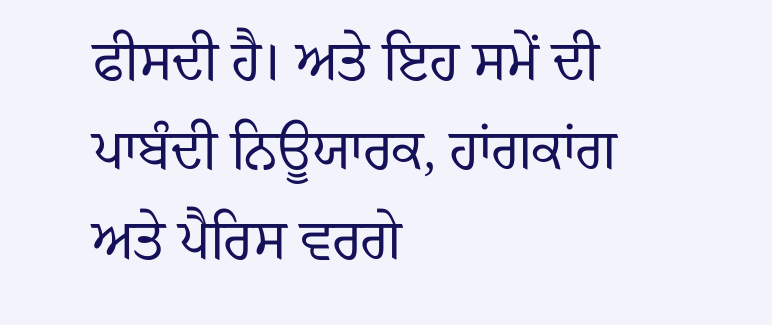ਫੀਸਦੀ ਹੈ। ਅਤੇ ਇਹ ਸਮੇਂ ਦੀ ਪਾਬੰਦੀ ਨਿਊਯਾਰਕ, ਹਾਂਗਕਾਂਗ ਅਤੇ ਪੈਰਿਸ ਵਰਗੇ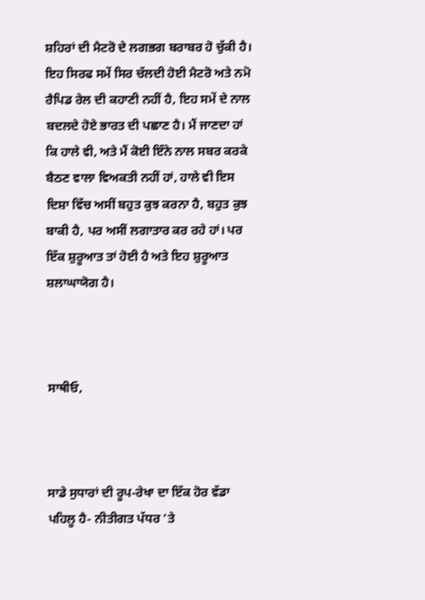ਸ਼ਹਿਰਾਂ ਦੀ ਮੈਟਰੋ ਦੇ ਲਗਭਗ ਬਰਾਬਰ ਹੋ ਚੁੱਕੀ ਹੈ। ਇਹ ਸਿਰਫ ਸਮੇਂ ਸਿਰ ਚੱਲਦੀ ਹੋਈ ਮੈਟਰੋ ਅਤੇ ਨਮੋ ਰੈਪਿਡ ਰੇਲ ਦੀ ਕਹਾਣੀ ਨਹੀਂ ਹੈ, ਇਹ ਸਮੇਂ ਦੇ ਨਾਲ ਬਦਲਦੇ ਹੋਏ ਭਾਰਤ ਦੀ ਪਛਾਣ ਹੈ। ਮੈਂ ਜਾਣਦਾ ਹਾਂ ਕਿ ਹਾਲੇ ਵੀ, ਅਤੇ ਮੈਂ ਕੋਈ ਇੰਨੇ ਨਾਲ ਸਬਰ ਕਰਕੇ ਬੈਠਣ ਵਾਲਾ ਵਿਅਕਤੀ ਨਹੀਂ ਹਾਂ, ਹਾਲੇ ਵੀ ਇਸ ਦਿਸ਼ਾ ਵਿੱਚ ਅਸੀਂ ਬਹੁਤ ਕੁਝ ਕਰਨਾ ਹੈ, ਬਹੁਤ ਕੁਝ ਬਾਕੀ ਹੈ, ਪਰ ਅਸੀਂ ਲਗਾਤਾਰ ਕਰ ਰਹੇ ਹਾਂ। ਪਰ ਇੱਕ ਸ਼ੁਰੂਆਤ ਤਾਂ ਹੋਈ ਹੈ ਅਤੇ ਇਹ ਸ਼ੁਰੂਆਤ ਸ਼ਲਾਘਾਯੋਗ ਹੈ।



ਸਾਥੀਓ,



ਸਾਡੇ ਸੁਧਾਰਾਂ ਦੀ ਰੂਪ-ਰੇਖਾ ਦਾ ਇੱਕ ਹੋਰ ਵੱਡਾ ਪਹਿਲੂ ਹੈ- ਨੀਤੀਗਤ ਪੱਧਰ ’ਤੇ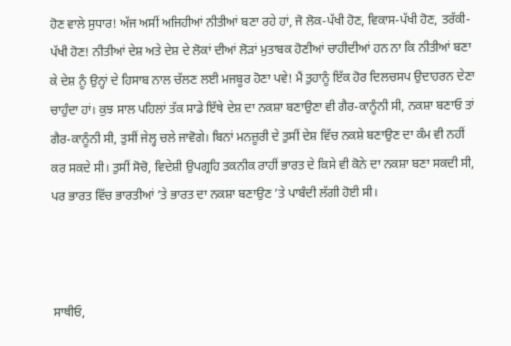ਹੋਣ ਵਾਲੇ ਸੁਧਾਰ! ਅੱਜ ਅਸੀਂ ਅਜਿਹੀਆਂ ਨੀਤੀਆਂ ਬਣਾ ਰਹੇ ਹਾਂ, ਜੋ ਲੋਕ-ਪੱਖੀ ਹੋਣ, ਵਿਕਾਸ-ਪੱਖੀ ਹੋਣ, ਤਰੱਕੀ-ਪੱਖੀ ਹੋਣ! ਨੀਤੀਆਂ ਦੇਸ਼ ਅਤੇ ਦੇਸ਼ ਦੇ ਲੋਕਾਂ ਦੀਆਂ ਲੋੜਾਂ ਮੁਤਾਬਕ ਹੋਣੀਆਂ ਚਾਹੀਦੀਆਂ ਹਨ ਨਾ ਕਿ ਨੀਤੀਆਂ ਬਣਾ ਕੇ ਦੇਸ਼ ਨੂੰ ਉਨ੍ਹਾਂ ਦੇ ਹਿਸਾਬ ਨਾਲ ਚੱਲਣ ਲਈ ਮਜਬੂਰ ਹੋਣਾ ਪਵੇ! ਮੈਂ ਤੁਹਾਨੂੰ ਇੱਕ ਹੋਰ ਦਿਲਚਸਪ ਉਦਾਹਰਨ ਦੇਣਾ ਚਾਹੁੰਦਾ ਹਾਂ। ਕੁਝ ਸਾਲ ਪਹਿਲਾਂ ਤੱਕ ਸਾਡੇ ਇੱਥੇ ਦੇਸ਼ ਦਾ ਨਕਸ਼ਾ ਬਣਾਉਣਾ ਵੀ ਗੈਰ-ਕਾਨੂੰਨੀ ਸੀ, ਨਕਸ਼ਾ ਬਣਾਓ ਤਾਂ ਗੈਰ-ਕਾਨੂੰਨੀ ਸੀ, ਤੁਸੀਂ ਜੇਲ੍ਹ ਚਲੇ ਜਾਵੋਗੇ। ਬਿਨਾਂ ਮਨਜ਼ੂਰੀ ਦੇ ਤੁਸੀਂ ਦੇਸ਼ ਵਿੱਚ ਨਕਸ਼ੇ ਬਣਾਉਣ ਦਾ ਕੰਮ ਵੀ ਨਹੀਂ ਕਰ ਸਕਦੇ ਸੀ। ਤੁਸੀਂ ਸੋਚੋ, ਵਿਦੇਸ਼ੀ ਉਪਗ੍ਰਹਿ ਤਕਨੀਕ ਰਾਹੀਂ ਭਾਰਤ ਦੇ ਕਿਸੇ ਵੀ ਕੋਨੇ ਦਾ ਨਕਸ਼ਾ ਬਣਾ ਸਕਦੀ ਸੀ, ਪਰ ਭਾਰਤ ਵਿੱਚ ਭਾਰਤੀਆਂ ’ਤੇ ਭਾਰਤ ਦਾ ਨਕਸ਼ਾ ਬਣਾਉਣ ’ਤੇ ਪਾਬੰਦੀ ਲੱਗੀ ਹੋਈ ਸੀ।



ਸਾਥੀਓ,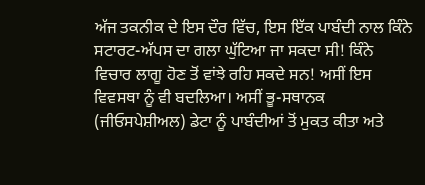ਅੱਜ ਤਕਨੀਕ ਦੇ ਇਸ ਦੌਰ ਵਿੱਚ, ਇਸ ਇੱਕ ਪਾਬੰਦੀ ਨਾਲ ਕਿੰਨੇ ਸਟਾਰਟ-ਅੱਪਸ ਦਾ ਗਲਾ ਘੁੱਟਿਆ ਜਾ ਸਕਦਾ ਸੀ! ਕਿੰਨੇ ਵਿਚਾਰ ਲਾਗੂ ਹੋਣ ਤੋਂ ਵਾਂਝੇ ਰਹਿ ਸਕਦੇ ਸਨ! ਅਸੀਂ ਇਸ ਵਿਵਸਥਾ ਨੂੰ ਵੀ ਬਦਲਿਆ। ਅਸੀਂ ਭੂ-ਸਥਾਨਕ (ਜੀਓਸਪੇਸ਼ੀਅਲ) ਡੇਟਾ ਨੂੰ ਪਾਬੰਦੀਆਂ ਤੋਂ ਮੁਕਤ ਕੀਤਾ ਅਤੇ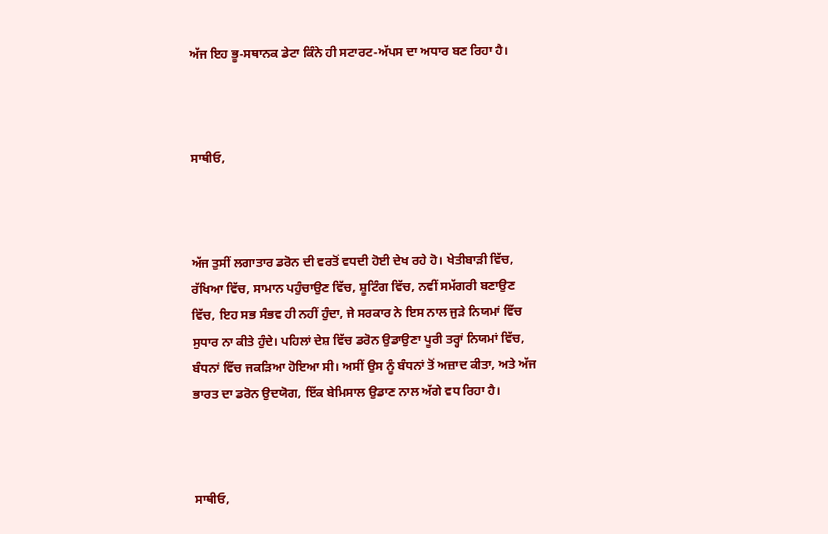ਅੱਜ ਇਹ ਭੂ-ਸਥਾਨਕ ਡੇਟਾ ਕਿੰਨੇ ਹੀ ਸਟਾਰਟ-ਅੱਪਸ ਦਾ ਅਧਾਰ ਬਣ ਰਿਹਾ ਹੈ।



ਸਾਥੀਓ,



ਅੱਜ ਤੁਸੀਂ ਲਗਾਤਾਰ ਡਰੋਨ ਦੀ ਵਰਤੋਂ ਵਧਦੀ ਹੋਈ ਦੇਖ ਰਹੇ ਹੋ। ਖੇਤੀਬਾੜੀ ਵਿੱਚ, ਰੱਖਿਆ ਵਿੱਚ, ਸਾਮਾਨ ਪਹੁੰਚਾਉਣ ਵਿੱਚ, ਸ਼ੂਟਿੰਗ ਵਿੱਚ, ਨਵੀਂ ਸਮੱਗਰੀ ਬਣਾਉਣ ਵਿੱਚ, ਇਹ ਸਭ ਸੰਭਵ ਹੀ ਨਹੀਂ ਹੁੰਦਾ, ਜੇ ਸਰਕਾਰ ਨੇ ਇਸ ਨਾਲ ਜੁੜੇ ਨਿਯਮਾਂ ਵਿੱਚ ਸੁਧਾਰ ਨਾ ਕੀਤੇ ਹੁੰਦੇ। ਪਹਿਲਾਂ ਦੇਸ਼ ਵਿੱਚ ਡਰੋਨ ਉਡਾਉਣਾ ਪੂਰੀ ਤਰ੍ਹਾਂ ਨਿਯਮਾਂ ਵਿੱਚ, ਬੰਧਨਾਂ ਵਿੱਚ ਜਕੜਿਆ ਹੋਇਆ ਸੀ। ਅਸੀਂ ਉਸ ਨੂੰ ਬੰਧਨਾਂ ਤੋਂ ਅਜ਼ਾਦ ਕੀਤਾ, ਅਤੇ ਅੱਜ ਭਾਰਤ ਦਾ ਡਰੋਨ ਉਦਯੋਗ, ਇੱਕ ਬੇਮਿਸਾਲ ਉਡਾਣ ਨਾਲ ਅੱਗੇ ਵਧ ਰਿਹਾ ਹੈ।



ਸਾਥੀਓ,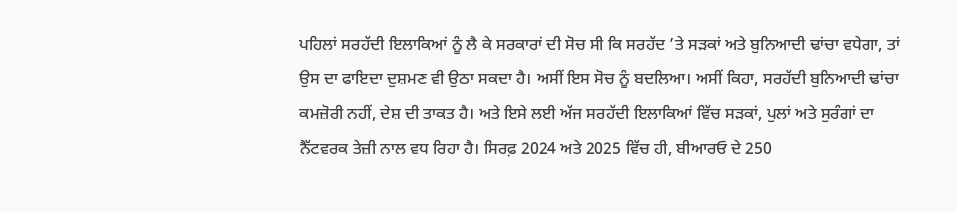ਪਹਿਲਾਂ ਸਰਹੱਦੀ ਇਲਾਕਿਆਂ ਨੂੰ ਲੈ ਕੇ ਸਰਕਾਰਾਂ ਦੀ ਸੋਚ ਸੀ ਕਿ ਸਰਹੱਦ ’ਤੇ ਸੜਕਾਂ ਅਤੇ ਬੁਨਿਆਦੀ ਢਾਂਚਾ ਵਧੇਗਾ, ਤਾਂ ਉਸ ਦਾ ਫਾਇਦਾ ਦੁਸ਼ਮਣ ਵੀ ਉਠਾ ਸਕਦਾ ਹੈ। ਅਸੀਂ ਇਸ ਸੋਚ ਨੂੰ ਬਦਲਿਆ। ਅਸੀਂ ਕਿਹਾ, ਸਰਹੱਦੀ ਬੁਨਿਆਦੀ ਢਾਂਚਾ ਕਮਜ਼ੋਰੀ ਨਹੀਂ, ਦੇਸ਼ ਦੀ ਤਾਕਤ ਹੈ। ਅਤੇ ਇਸੇ ਲਈ ਅੱਜ ਸਰਹੱਦੀ ਇਲਾਕਿਆਂ ਵਿੱਚ ਸੜਕਾਂ, ਪੁਲਾਂ ਅਤੇ ਸੁਰੰਗਾਂ ਦਾ ਨੈੱਟਵਰਕ ਤੇਜ਼ੀ ਨਾਲ ਵਧ ਰਿਹਾ ਹੈ। ਸਿਰਫ਼ 2024 ਅਤੇ 2025 ਵਿੱਚ ਹੀ, ਬੀਆਰਓ ਦੇ 250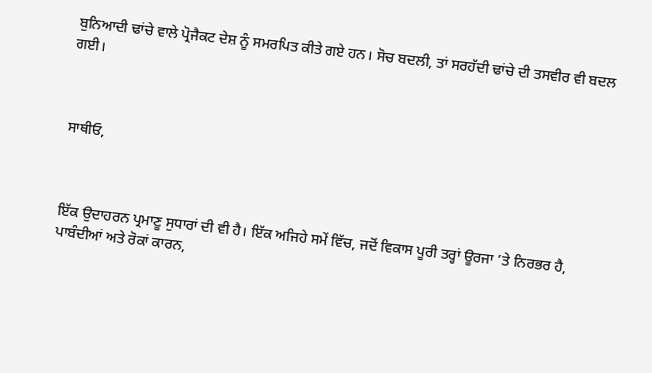ਬੁਨਿਆਦੀ ਢਾਂਚੇ ਵਾਲੇ ਪ੍ਰੋਜੈਕਟ ਦੇਸ਼ ਨੂੰ ਸਮਰਪਿਤ ਕੀਤੇ ਗਏ ਹਨ। ਸੋਚ ਬਦਲੀ, ਤਾਂ ਸਰਹੱਦੀ ਢਾਂਚੇ ਦੀ ਤਸਵੀਰ ਵੀ ਬਦਲ ਗਈ।



ਸਾਥੀਓ,



ਇੱਕ ਉਦਾਹਰਨ ਪ੍ਰਮਾਣੂ ਸੁਧਾਰਾਂ ਦੀ ਵੀ ਹੈ। ਇੱਕ ਅਜਿਹੇ ਸਮੇਂ ਵਿੱਚ, ਜਦੋਂ ਵਿਕਾਸ ਪੂਰੀ ਤਰ੍ਹਾਂ ਊਰਜਾ ’ਤੇ ਨਿਰਭਰ ਹੈ, ਪਾਬੰਦੀਆਂ ਅਤੇ ਰੋਕਾਂ ਕਾਰਨ,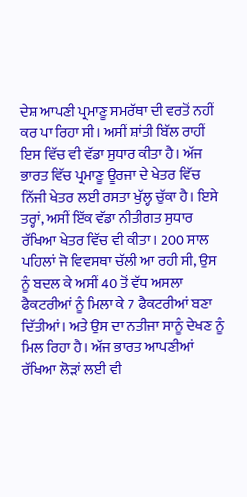ਦੇਸ਼ ਆਪਣੀ ਪ੍ਰਮਾਣੂ ਸਮਰੱਥਾ ਦੀ ਵਰਤੋਂ ਨਹੀਂ ਕਰ ਪਾ ਰਿਹਾ ਸੀ। ਅਸੀਂ ਸ਼ਾਂਤੀ ਬਿੱਲ ਰਾਹੀਂ ਇਸ ਵਿੱਚ ਵੀ ਵੱਡਾ ਸੁਧਾਰ ਕੀਤਾ ਹੈ। ਅੱਜ ਭਾਰਤ ਵਿੱਚ ਪ੍ਰਮਾਣੂ ਊਰਜਾ ਦੇ ਖੇਤਰ ਵਿੱਚ ਨਿੱਜੀ ਖੇਤਰ ਲਈ ਰਸਤਾ ਖੁੱਲ੍ਹ ਚੁੱਕਾ ਹੈ। ਇਸੇ ਤਰ੍ਹਾਂ, ਅਸੀਂ ਇੱਕ ਵੱਡਾ ਨੀਤੀਗਤ ਸੁਧਾਰ ਰੱਖਿਆ ਖੇਤਰ ਵਿੱਚ ਵੀ ਕੀਤਾ। 200 ਸਾਲ ਪਹਿਲਾਂ ਜੋ ਵਿਵਸਥਾ ਚੱਲੀ ਆ ਰਹੀ ਸੀ, ਉਸ ਨੂੰ ਬਦਲ ਕੇ ਅਸੀਂ 40 ਤੋਂ ਵੱਧ ਅਸਲਾ ਫੈਕਟਰੀਆਂ ਨੂੰ ਮਿਲਾ ਕੇ 7 ਫੈਕਟਰੀਆਂ ਬਣਾ ਦਿੱਤੀਆਂ। ਅਤੇ ਉਸ ਦਾ ਨਤੀਜਾ ਸਾਨੂੰ ਦੇਖਣ ਨੂੰ ਮਿਲ ਰਿਹਾ ਹੈ। ਅੱਜ ਭਾਰਤ ਆਪਣੀਆਂ ਰੱਖਿਆ ਲੋੜਾਂ ਲਈ ਵੀ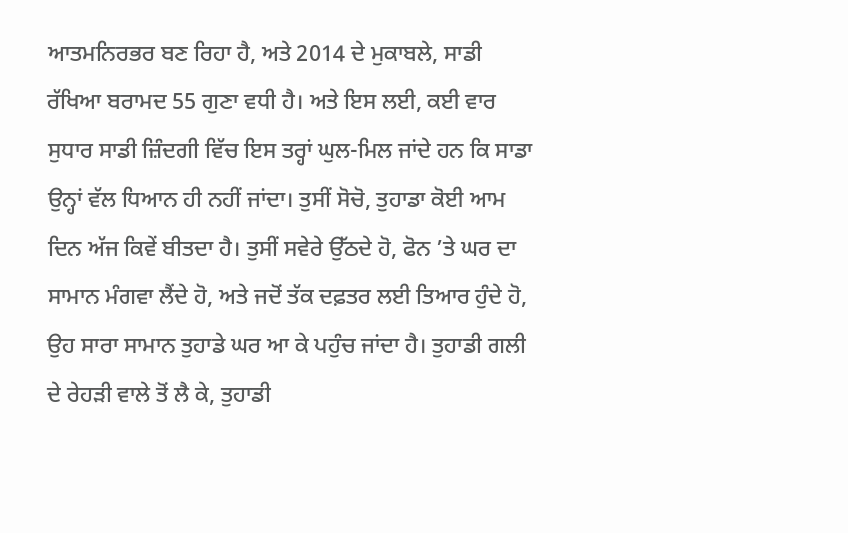ਆਤਮਨਿਰਭਰ ਬਣ ਰਿਹਾ ਹੈ, ਅਤੇ 2014 ਦੇ ਮੁਕਾਬਲੇ, ਸਾਡੀ ਰੱਖਿਆ ਬਰਾਮਦ 55 ਗੁਣਾ ਵਧੀ ਹੈ। ਅਤੇ ਇਸ ਲਈ, ਕਈ ਵਾਰ ਸੁਧਾਰ ਸਾਡੀ ਜ਼ਿੰਦਗੀ ਵਿੱਚ ਇਸ ਤਰ੍ਹਾਂ ਘੁਲ-ਮਿਲ ਜਾਂਦੇ ਹਨ ਕਿ ਸਾਡਾ ਉਨ੍ਹਾਂ ਵੱਲ ਧਿਆਨ ਹੀ ਨਹੀਂ ਜਾਂਦਾ। ਤੁਸੀਂ ਸੋਚੋ, ਤੁਹਾਡਾ ਕੋਈ ਆਮ ਦਿਨ ਅੱਜ ਕਿਵੇਂ ਬੀਤਦਾ ਹੈ। ਤੁਸੀਂ ਸਵੇਰੇ ਉੱਠਦੇ ਹੋ, ਫੋਨ ’ਤੇ ਘਰ ਦਾ ਸਾਮਾਨ ਮੰਗਵਾ ਲੈਂਦੇ ਹੋ, ਅਤੇ ਜਦੋਂ ਤੱਕ ਦਫ਼ਤਰ ਲਈ ਤਿਆਰ ਹੁੰਦੇ ਹੋ, ਉਹ ਸਾਰਾ ਸਾਮਾਨ ਤੁਹਾਡੇ ਘਰ ਆ ਕੇ ਪਹੁੰਚ ਜਾਂਦਾ ਹੈ। ਤੁਹਾਡੀ ਗਲੀ ਦੇ ਰੇਹੜੀ ਵਾਲੇ ਤੋਂ ਲੈ ਕੇ, ਤੁਹਾਡੀ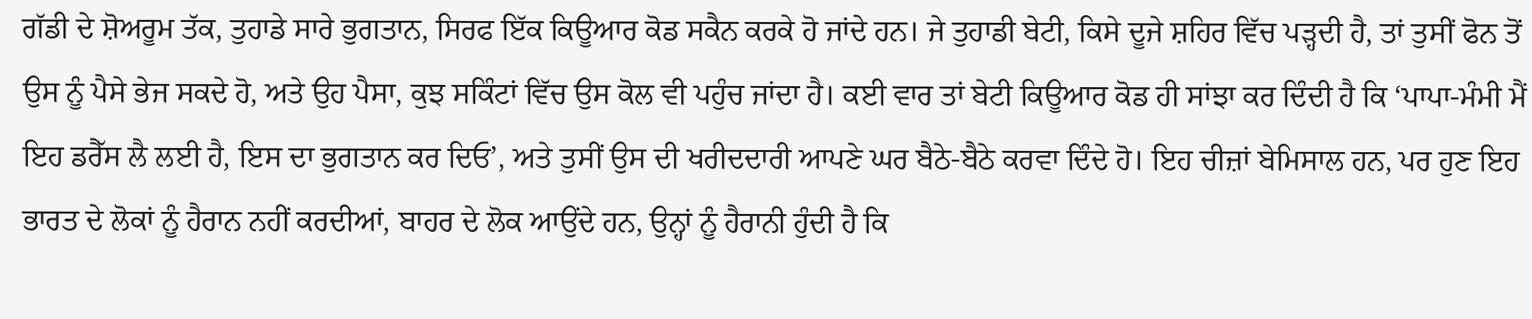ਗੱਡੀ ਦੇ ਸ਼ੋਅਰੂਮ ਤੱਕ, ਤੁਹਾਡੇ ਸਾਰੇ ਭੁਗਤਾਨ, ਸਿਰਫ ਇੱਕ ਕਿਊਆਰ ਕੋਡ ਸਕੈਨ ਕਰਕੇ ਹੋ ਜਾਂਦੇ ਹਨ। ਜੇ ਤੁਹਾਡੀ ਬੇਟੀ, ਕਿਸੇ ਦੂਜੇ ਸ਼ਹਿਰ ਵਿੱਚ ਪੜ੍ਹਦੀ ਹੈ, ਤਾਂ ਤੁਸੀਂ ਫੋਨ ਤੋਂ ਉਸ ਨੂੰ ਪੈਸੇ ਭੇਜ ਸਕਦੇ ਹੋ, ਅਤੇ ਉਹ ਪੈਸਾ, ਕੁਝ ਸਕਿੰਟਾਂ ਵਿੱਚ ਉਸ ਕੋਲ ਵੀ ਪਹੁੰਚ ਜਾਂਦਾ ਹੈ। ਕਈ ਵਾਰ ਤਾਂ ਬੇਟੀ ਕਿਊਆਰ ਕੋਡ ਹੀ ਸਾਂਝਾ ਕਰ ਦਿੰਦੀ ਹੈ ਕਿ ‘ਪਾਪਾ-ਮੰਮੀ ਮੈਂ ਇਹ ਡਰੈੱਸ ਲੈ ਲਈ ਹੈ, ਇਸ ਦਾ ਭੁਗਤਾਨ ਕਰ ਦਿਓ’, ਅਤੇ ਤੁਸੀਂ ਉਸ ਦੀ ਖਰੀਦਦਾਰੀ ਆਪਣੇ ਘਰ ਬੈਠੇ-ਬੈਠੇ ਕਰਵਾ ਦਿੰਦੇ ਹੋ। ਇਹ ਚੀਜ਼ਾਂ ਬੇਮਿਸਾਲ ਹਨ, ਪਰ ਹੁਣ ਇਹ ਭਾਰਤ ਦੇ ਲੋਕਾਂ ਨੂੰ ਹੈਰਾਨ ਨਹੀਂ ਕਰਦੀਆਂ, ਬਾਹਰ ਦੇ ਲੋਕ ਆਉਂਦੇ ਹਨ, ਉਨ੍ਹਾਂ ਨੂੰ ਹੈਰਾਨੀ ਹੁੰਦੀ ਹੈ ਕਿ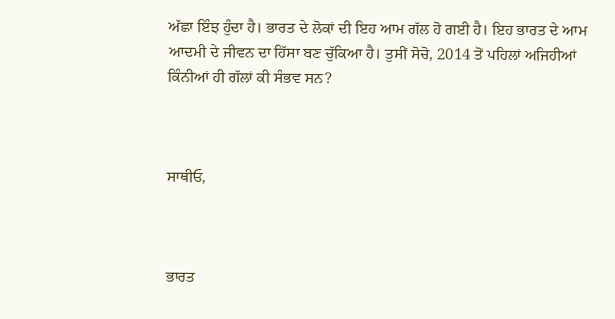ਅੱਛਾ ਇੰਝ ਹੁੰਦਾ ਹੈ। ਭਾਰਤ ਦੇ ਲੋਕਾਂ ਦੀ ਇਹ ਆਮ ਗੱਲ ਹੋ ਗਈ ਹੈ। ਇਹ ਭਾਰਤ ਦੇ ਆਮ ਆਦਮੀ ਦੇ ਜੀਵਨ ਦਾ ਹਿੱਸਾ ਬਣ ਚੁੱਕਿਆ ਹੈ। ਤੁਸੀਂ ਸੋਚੋ, 2014 ਤੋਂ ਪਹਿਲਾਂ ਅਜਿਹੀਆਂ ਕਿੰਨੀਆਂ ਹੀ ਗੱਲਾਂ ਕੀ ਸੰਭਵ ਸਨ?



ਸਾਥੀਓ,



ਭਾਰਤ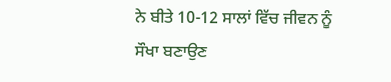ਨੇ ਬੀਤੇ 10-12 ਸਾਲਾਂ ਵਿੱਚ ਜੀਵਨ ਨੂੰ ਸੌਖਾ ਬਣਾਉਣ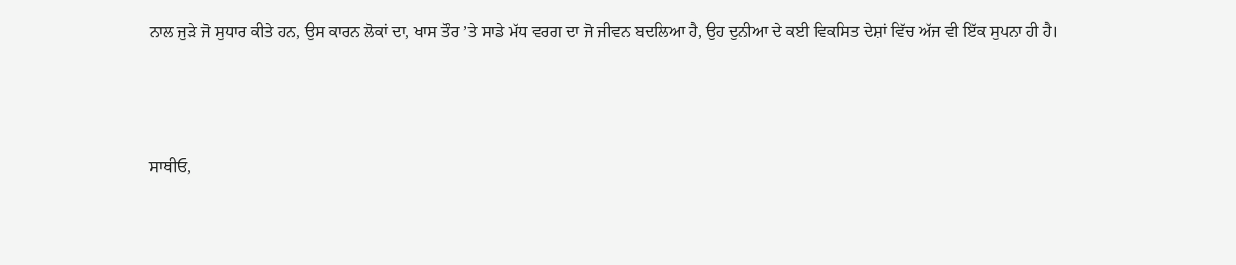ਨਾਲ ਜੁੜੇ ਜੋ ਸੁਧਾਰ ਕੀਤੇ ਹਨ, ਉਸ ਕਾਰਨ ਲੋਕਾਂ ਦਾ, ਖਾਸ ਤੌਰ ’ਤੇ ਸਾਡੇ ਮੱਧ ਵਰਗ ਦਾ ਜੋ ਜੀਵਨ ਬਦਲਿਆ ਹੈ, ਉਹ ਦੁਨੀਆ ਦੇ ਕਈ ਵਿਕਸਿਤ ਦੇਸ਼ਾਂ ਵਿੱਚ ਅੱਜ ਵੀ ਇੱਕ ਸੁਪਨਾ ਹੀ ਹੈ।



ਸਾਥੀਓ,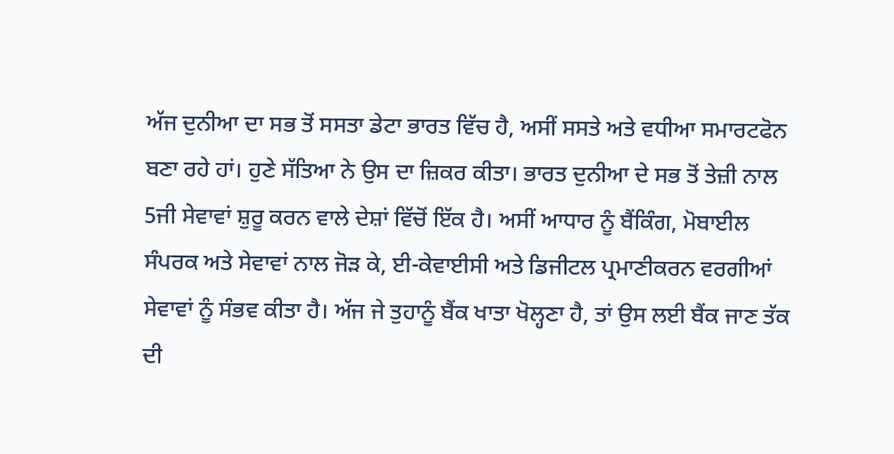ਅੱਜ ਦੁਨੀਆ ਦਾ ਸਭ ਤੋਂ ਸਸਤਾ ਡੇਟਾ ਭਾਰਤ ਵਿੱਚ ਹੈ, ਅਸੀਂ ਸਸਤੇ ਅਤੇ ਵਧੀਆ ਸਮਾਰਟਫੋਨ ਬਣਾ ਰਹੇ ਹਾਂ। ਹੁਣੇ ਸੱਤਿਆ ਨੇ ਉਸ ਦਾ ਜ਼ਿਕਰ ਕੀਤਾ। ਭਾਰਤ ਦੁਨੀਆ ਦੇ ਸਭ ਤੋਂ ਤੇਜ਼ੀ ਨਾਲ 5ਜੀ ਸੇਵਾਵਾਂ ਸ਼ੁਰੂ ਕਰਨ ਵਾਲੇ ਦੇਸ਼ਾਂ ਵਿੱਚੋਂ ਇੱਕ ਹੈ। ਅਸੀਂ ਆਧਾਰ ਨੂੰ ਬੈਂਕਿੰਗ, ਮੋਬਾਈਲ ਸੰਪਰਕ ਅਤੇ ਸੇਵਾਵਾਂ ਨਾਲ ਜੋੜ ਕੇ, ਈ-ਕੇਵਾਈਸੀ ਅਤੇ ਡਿਜੀਟਲ ਪ੍ਰਮਾਣੀਕਰਨ ਵਰਗੀਆਂ ਸੇਵਾਵਾਂ ਨੂੰ ਸੰਭਵ ਕੀਤਾ ਹੈ। ਅੱਜ ਜੇ ਤੁਹਾਨੂੰ ਬੈਂਕ ਖਾਤਾ ਖੋਲ੍ਹਣਾ ਹੈ, ਤਾਂ ਉਸ ਲਈ ਬੈਂਕ ਜਾਣ ਤੱਕ ਦੀ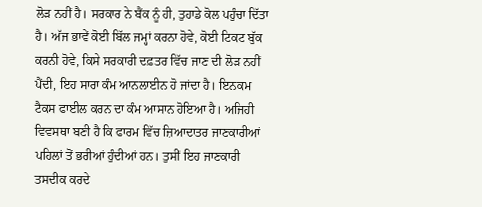ਲੋੜ ਨਹੀਂ ਹੈ। ਸਰਕਾਰ ਨੇ ਬੈਂਕ ਨੂੰ ਹੀ, ਤੁਹਾਡੇ ਕੋਲ ਪਹੁੰਚਾ ਦਿੱਤਾ ਹੈ। ਅੱਜ ਭਾਵੇਂ ਕੋਈ ਬਿੱਲ ਜਮ੍ਹਾਂ ਕਰਨਾ ਹੋਵੇ, ਕੋਈ ਟਿਕਟ ਬੁੱਕ ਕਰਨੀ ਹੋਵੇ, ਕਿਸੇ ਸਰਕਾਰੀ ਦਫ਼ਤਰ ਵਿੱਚ ਜਾਣ ਦੀ ਲੋੜ ਨਹੀਂ ਪੈਂਦੀ, ਇਹ ਸਾਰਾ ਕੰਮ ਆਨਲਾਈਨ ਹੋ ਜਾਂਦਾ ਹੈ। ਇਨਕਮ ਟੈਕਸ ਫਾਈਲ ਕਰਨ ਦਾ ਕੰਮ ਆਸਾਨ ਹੋਇਆ ਹੈ। ਅਜਿਹੀ ਵਿਵਸਥਾ ਬਣੀ ਹੈ ਕਿ ਫਾਰਮ ਵਿੱਚ ਜ਼ਿਆਦਾਤਰ ਜਾਣਕਾਰੀਆਂ ਪਹਿਲਾਂ ਤੋਂ ਭਰੀਆਂ ਹੁੰਦੀਆਂ ਹਨ। ਤੁਸੀਂ ਇਹ ਜਾਣਕਾਰੀ ਤਸਦੀਕ ਕਰਦੇ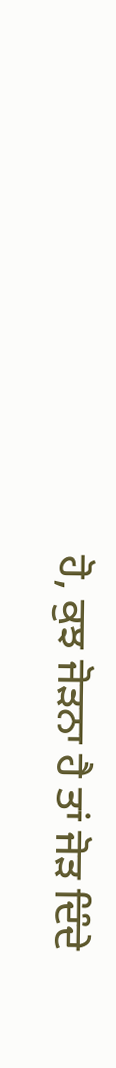ਹੋ, ਕੁਝ ਜੋੜਨਾ ਹੈ ਤਾਂ ਜੋੜ ਦਿੰਦੇ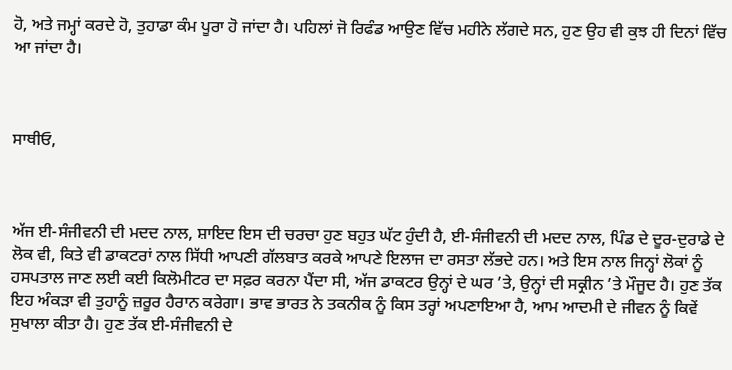ਹੋ, ਅਤੇ ਜਮ੍ਹਾਂ ਕਰਦੇ ਹੋ, ਤੁਹਾਡਾ ਕੰਮ ਪੂਰਾ ਹੋ ਜਾਂਦਾ ਹੈ। ਪਹਿਲਾਂ ਜੋ ਰਿਫੰਡ ਆਉਣ ਵਿੱਚ ਮਹੀਨੇ ਲੱਗਦੇ ਸਨ, ਹੁਣ ਉਹ ਵੀ ਕੁਝ ਹੀ ਦਿਨਾਂ ਵਿੱਚ ਆ ਜਾਂਦਾ ਹੈ।



ਸਾਥੀਓ,



ਅੱਜ ਈ-ਸੰਜੀਵਨੀ ਦੀ ਮਦਦ ਨਾਲ, ਸ਼ਾਇਦ ਇਸ ਦੀ ਚਰਚਾ ਹੁਣ ਬਹੁਤ ਘੱਟ ਹੁੰਦੀ ਹੈ, ਈ-ਸੰਜੀਵਨੀ ਦੀ ਮਦਦ ਨਾਲ, ਪਿੰਡ ਦੇ ਦੂਰ-ਦੁਰਾਡੇ ਦੇ ਲੋਕ ਵੀ, ਕਿਤੇ ਵੀ ਡਾਕਟਰਾਂ ਨਾਲ ਸਿੱਧੀ ਆਪਣੀ ਗੱਲਬਾਤ ਕਰਕੇ ਆਪਣੇ ਇਲਾਜ ਦਾ ਰਸਤਾ ਲੱਭਦੇ ਹਨ। ਅਤੇ ਇਸ ਨਾਲ ਜਿਨ੍ਹਾਂ ਲੋਕਾਂ ਨੂੰ ਹਸਪਤਾਲ ਜਾਣ ਲਈ ਕਈ ਕਿਲੋਮੀਟਰ ਦਾ ਸਫ਼ਰ ਕਰਨਾ ਪੈਂਦਾ ਸੀ, ਅੱਜ ਡਾਕਟਰ ਉਨ੍ਹਾਂ ਦੇ ਘਰ ’ਤੇ, ਉਨ੍ਹਾਂ ਦੀ ਸਕ੍ਰੀਨ ’ਤੇ ਮੌਜੂਦ ਹੈ। ਹੁਣ ਤੱਕ ਇਹ ਅੰਕੜਾ ਵੀ ਤੁਹਾਨੂੰ ਜ਼ਰੂਰ ਹੈਰਾਨ ਕਰੇਗਾ। ਭਾਵ ਭਾਰਤ ਨੇ ਤਕਨੀਕ ਨੂੰ ਕਿਸ ਤਰ੍ਹਾਂ ਅਪਣਾਇਆ ਹੈ, ਆਮ ਆਦਮੀ ਦੇ ਜੀਵਨ ਨੂੰ ਕਿਵੇਂ ਸੁਖਾਲਾ ਕੀਤਾ ਹੈ। ਹੁਣ ਤੱਕ ਈ-ਸੰਜੀਵਨੀ ਦੇ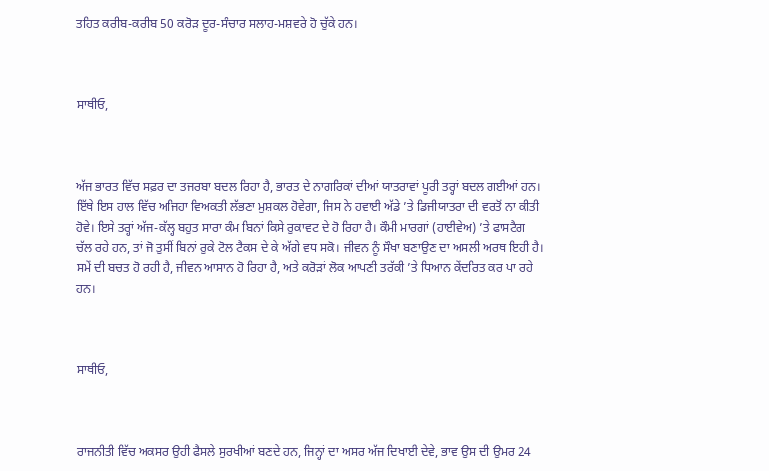ਤਹਿਤ ਕਰੀਬ-ਕਰੀਬ 50 ਕਰੋੜ ਦੂਰ-ਸੰਚਾਰ ਸਲਾਹ-ਮਸ਼ਵਰੇ ਹੋ ਚੁੱਕੇ ਹਨ।



ਸਾਥੀਓ,



ਅੱਜ ਭਾਰਤ ਵਿੱਚ ਸਫ਼ਰ ਦਾ ਤਜਰਬਾ ਬਦਲ ਰਿਹਾ ਹੈ, ਭਾਰਤ ਦੇ ਨਾਗਰਿਕਾਂ ਦੀਆਂ ਯਾਤਰਾਵਾਂ ਪੂਰੀ ਤਰ੍ਹਾਂ ਬਦਲ ਗਈਆਂ ਹਨ। ਇੱਥੇ ਇਸ ਹਾਲ ਵਿੱਚ ਅਜਿਹਾ ਵਿਅਕਤੀ ਲੱਭਣਾ ਮੁਸ਼ਕਲ ਹੋਵੇਗਾ, ਜਿਸ ਨੇ ਹਵਾਈ ਅੱਡੇ ’ਤੇ ਡਿਜੀਯਾਤਰਾ ਦੀ ਵਰਤੋਂ ਨਾ ਕੀਤੀ ਹੋਵੇ। ਇਸੇ ਤਰ੍ਹਾਂ ਅੱਜ-ਕੱਲ੍ਹ ਬਹੁਤ ਸਾਰਾ ਕੰਮ ਬਿਨਾਂ ਕਿਸੇ ਰੁਕਾਵਟ ਦੇ ਹੋ ਰਿਹਾ ਹੈ। ਕੌਮੀ ਮਾਰਗਾਂ (ਹਾਈਵੇਅ) ’ਤੇ ਫਾਸਟੈਗ ਚੱਲ ਰਹੇ ਹਨ, ਤਾਂ ਜੋ ਤੁਸੀਂ ਬਿਨਾਂ ਰੁਕੇ ਟੋਲ ਟੈਕਸ ਦੇ ਕੇ ਅੱਗੇ ਵਧ ਸਕੋ। ਜੀਵਨ ਨੂੰ ਸੌਖਾ ਬਣਾਉਣ ਦਾ ਅਸਲੀ ਅਰਥ ਇਹੀ ਹੈ। ਸਮੇਂ ਦੀ ਬਚਤ ਹੋ ਰਹੀ ਹੈ, ਜੀਵਨ ਆਸਾਨ ਹੋ ਰਿਹਾ ਹੈ, ਅਤੇ ਕਰੋੜਾਂ ਲੋਕ ਆਪਣੀ ਤਰੱਕੀ ’ਤੇ ਧਿਆਨ ਕੇਂਦਰਿਤ ਕਰ ਪਾ ਰਹੇ ਹਨ।



ਸਾਥੀਓ,



ਰਾਜਨੀਤੀ ਵਿੱਚ ਅਕਸਰ ਉਹੀ ਫੈਸਲੇ ਸੁਰਖੀਆਂ ਬਣਦੇ ਹਨ, ਜਿਨ੍ਹਾਂ ਦਾ ਅਸਰ ਅੱਜ ਦਿਖਾਈ ਦੇਵੇ, ਭਾਵ ਉਸ ਦੀ ਉਮਰ 24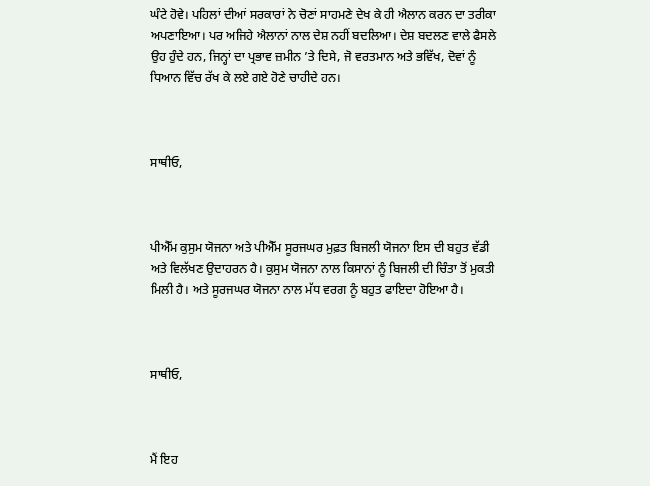ਘੰਟੇ ਹੋਵੇ। ਪਹਿਲਾਂ ਦੀਆਂ ਸਰਕਾਰਾਂ ਨੇ ਚੋਣਾਂ ਸਾਹਮਣੇ ਦੇਖ ਕੇ ਹੀ ਐਲਾਨ ਕਰਨ ਦਾ ਤਰੀਕਾ ਅਪਣਾਇਆ। ਪਰ ਅਜਿਹੇ ਐਲਾਨਾਂ ਨਾਲ ਦੇਸ਼ ਨਹੀਂ ਬਦਲਿਆ। ਦੇਸ਼ ਬਦਲਣ ਵਾਲੇ ਫੈਸਲੇ ਉਹ ਹੁੰਦੇ ਹਨ, ਜਿਨ੍ਹਾਂ ਦਾ ਪ੍ਰਭਾਵ ਜ਼ਮੀਨ ’ਤੇ ਦਿਸੇ, ਜੋ ਵਰਤਮਾਨ ਅਤੇ ਭਵਿੱਖ, ਦੋਵਾਂ ਨੂੰ ਧਿਆਨ ਵਿੱਚ ਰੱਖ ਕੇ ਲਏ ਗਏ ਹੋਣੇ ਚਾਹੀਦੇ ਹਨ।



ਸਾਥੀਓ,



ਪੀਐੱਮ ਕੁਸੁਮ ਯੋਜਨਾ ਅਤੇ ਪੀਐੱਮ ਸੂਰਜਘਰ ਮੁਫ਼ਤ ਬਿਜਲੀ ਯੋਜਨਾ ਇਸ ਦੀ ਬਹੁਤ ਵੱਡੀ ਅਤੇ ਵਿਲੱਖਣ ਉਦਾਹਰਨ ਹੈ। ਕੁਸੁਮ ਯੋਜਨਾ ਨਾਲ ਕਿਸਾਨਾਂ ਨੂੰ ਬਿਜਲੀ ਦੀ ਚਿੰਤਾ ਤੋਂ ਮੁਕਤੀ ਮਿਲੀ ਹੈ। ਅਤੇ ਸੂਰਜਘਰ ਯੋਜਨਾ ਨਾਲ ਮੱਧ ਵਰਗ ਨੂੰ ਬਹੁਤ ਫਾਇਦਾ ਹੋਇਆ ਹੈ।



ਸਾਥੀਓ,



ਮੈਂ ਇਹ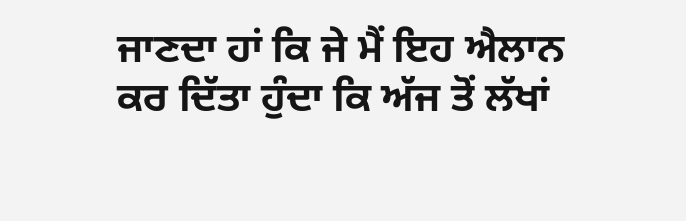ਜਾਣਦਾ ਹਾਂ ਕਿ ਜੇ ਮੈਂ ਇਹ ਐਲਾਨ ਕਰ ਦਿੱਤਾ ਹੁੰਦਾ ਕਿ ਅੱਜ ਤੋਂ ਲੱਖਾਂ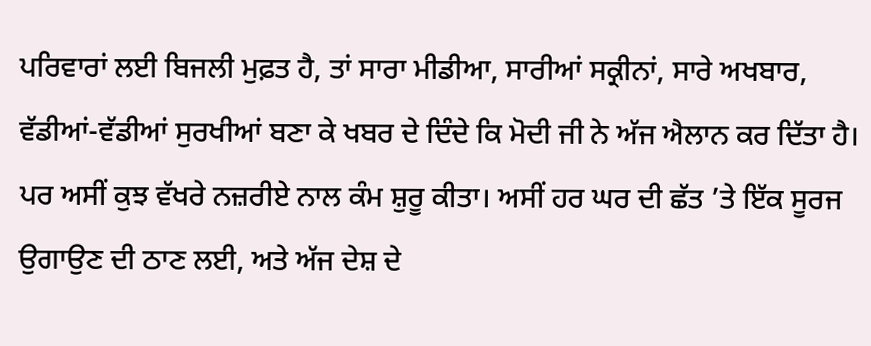ਪਰਿਵਾਰਾਂ ਲਈ ਬਿਜਲੀ ਮੁਫ਼ਤ ਹੈ, ਤਾਂ ਸਾਰਾ ਮੀਡੀਆ, ਸਾਰੀਆਂ ਸਕ੍ਰੀਨਾਂ, ਸਾਰੇ ਅਖਬਾਰ, ਵੱਡੀਆਂ-ਵੱਡੀਆਂ ਸੁਰਖੀਆਂ ਬਣਾ ਕੇ ਖਬਰ ਦੇ ਦਿੰਦੇ ਕਿ ਮੋਦੀ ਜੀ ਨੇ ਅੱਜ ਐਲਾਨ ਕਰ ਦਿੱਤਾ ਹੈ। ਪਰ ਅਸੀਂ ਕੁਝ ਵੱਖਰੇ ਨਜ਼ਰੀਏ ਨਾਲ ਕੰਮ ਸ਼ੁਰੂ ਕੀਤਾ। ਅਸੀਂ ਹਰ ਘਰ ਦੀ ਛੱਤ ’ਤੇ ਇੱਕ ਸੂਰਜ ਉਗਾਉਣ ਦੀ ਠਾਣ ਲਈ, ਅਤੇ ਅੱਜ ਦੇਸ਼ ਦੇ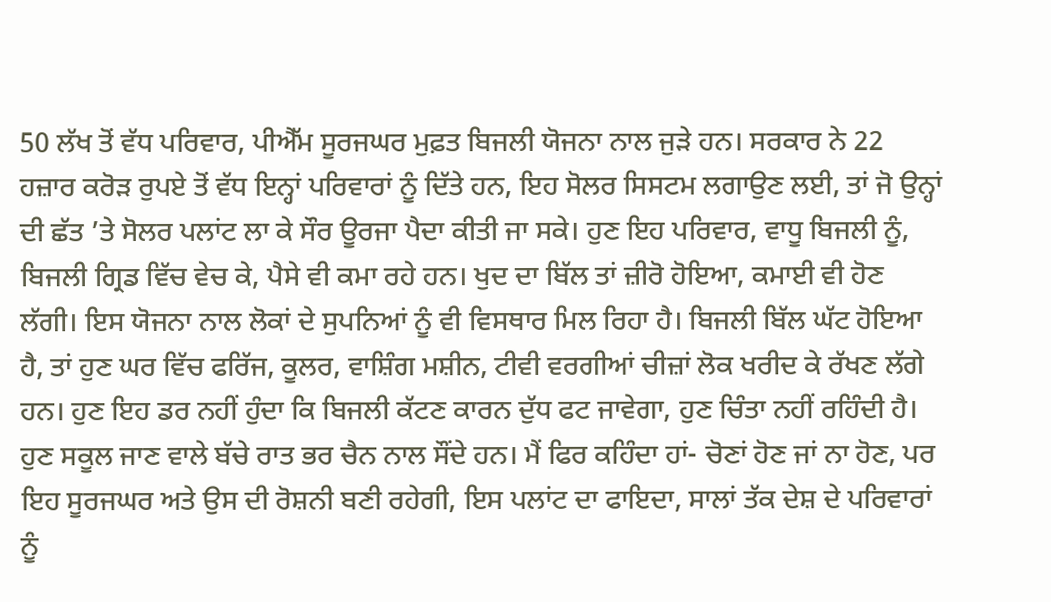50 ਲੱਖ ਤੋਂ ਵੱਧ ਪਰਿਵਾਰ, ਪੀਐੱਮ ਸੂਰਜਘਰ ਮੁਫ਼ਤ ਬਿਜਲੀ ਯੋਜਨਾ ਨਾਲ ਜੁੜੇ ਹਨ। ਸਰਕਾਰ ਨੇ 22 ਹਜ਼ਾਰ ਕਰੋੜ ਰੁਪਏ ਤੋਂ ਵੱਧ ਇਨ੍ਹਾਂ ਪਰਿਵਾਰਾਂ ਨੂੰ ਦਿੱਤੇ ਹਨ, ਇਹ ਸੋਲਰ ਸਿਸਟਮ ਲਗਾਉਣ ਲਈ, ਤਾਂ ਜੋ ਉਨ੍ਹਾਂ ਦੀ ਛੱਤ ’ਤੇ ਸੋਲਰ ਪਲਾਂਟ ਲਾ ਕੇ ਸੌਰ ਊਰਜਾ ਪੈਦਾ ਕੀਤੀ ਜਾ ਸਕੇ। ਹੁਣ ਇਹ ਪਰਿਵਾਰ, ਵਾਧੂ ਬਿਜਲੀ ਨੂੰ, ਬਿਜਲੀ ਗ੍ਰਿਡ ਵਿੱਚ ਵੇਚ ਕੇ, ਪੈਸੇ ਵੀ ਕਮਾ ਰਹੇ ਹਨ। ਖੁਦ ਦਾ ਬਿੱਲ ਤਾਂ ਜ਼ੀਰੋ ਹੋਇਆ, ਕਮਾਈ ਵੀ ਹੋਣ ਲੱਗੀ। ਇਸ ਯੋਜਨਾ ਨਾਲ ਲੋਕਾਂ ਦੇ ਸੁਪਨਿਆਂ ਨੂੰ ਵੀ ਵਿਸਥਾਰ ਮਿਲ ਰਿਹਾ ਹੈ। ਬਿਜਲੀ ਬਿੱਲ ਘੱਟ ਹੋਇਆ ਹੈ, ਤਾਂ ਹੁਣ ਘਰ ਵਿੱਚ ਫਰਿੱਜ, ਕੂਲਰ, ਵਾਸ਼ਿੰਗ ਮਸ਼ੀਨ, ਟੀਵੀ ਵਰਗੀਆਂ ਚੀਜ਼ਾਂ ਲੋਕ ਖਰੀਦ ਕੇ ਰੱਖਣ ਲੱਗੇ ਹਨ। ਹੁਣ ਇਹ ਡਰ ਨਹੀਂ ਹੁੰਦਾ ਕਿ ਬਿਜਲੀ ਕੱਟਣ ਕਾਰਨ ਦੁੱਧ ਫਟ ਜਾਵੇਗਾ, ਹੁਣ ਚਿੰਤਾ ਨਹੀਂ ਰਹਿੰਦੀ ਹੈ। ਹੁਣ ਸਕੂਲ ਜਾਣ ਵਾਲੇ ਬੱਚੇ ਰਾਤ ਭਰ ਚੈਨ ਨਾਲ ਸੌਂਦੇ ਹਨ। ਮੈਂ ਫਿਰ ਕਹਿੰਦਾ ਹਾਂ- ਚੋਣਾਂ ਹੋਣ ਜਾਂ ਨਾ ਹੋਣ, ਪਰ ਇਹ ਸੂਰਜਘਰ ਅਤੇ ਉਸ ਦੀ ਰੋਸ਼ਨੀ ਬਣੀ ਰਹੇਗੀ, ਇਸ ਪਲਾਂਟ ਦਾ ਫਾਇਦਾ, ਸਾਲਾਂ ਤੱਕ ਦੇਸ਼ ਦੇ ਪਰਿਵਾਰਾਂ ਨੂੰ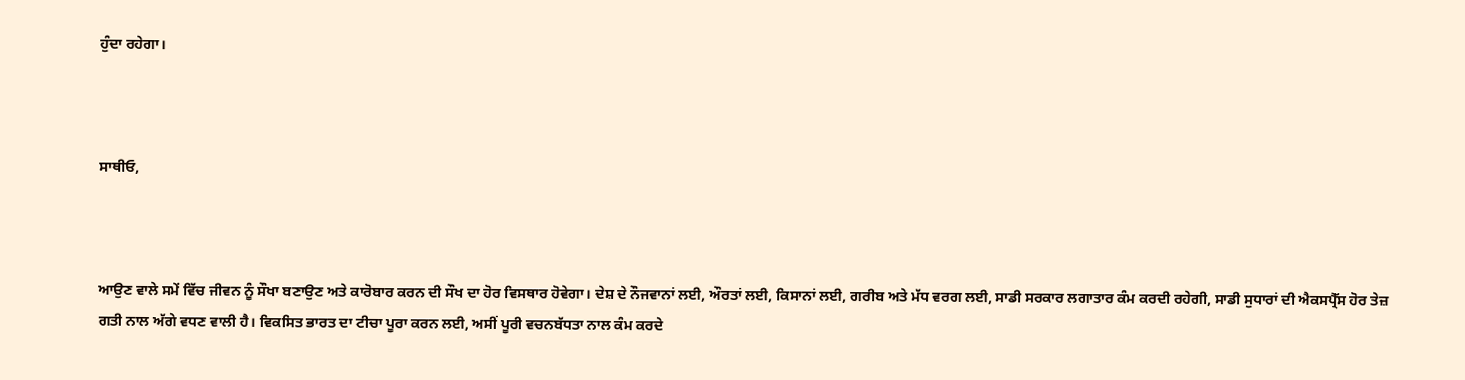ਹੁੰਦਾ ਰਹੇਗਾ।



ਸਾਥੀਓ,



ਆਉਣ ਵਾਲੇ ਸਮੇਂ ਵਿੱਚ ਜੀਵਨ ਨੂੰ ਸੌਖਾ ਬਣਾਉਣ ਅਤੇ ਕਾਰੋਬਾਰ ਕਰਨ ਦੀ ਸੌਖ ਦਾ ਹੋਰ ਵਿਸਥਾਰ ਹੋਵੇਗਾ। ਦੇਸ਼ ਦੇ ਨੌਜਵਾਨਾਂ ਲਈ, ਔਰਤਾਂ ਲਈ, ਕਿਸਾਨਾਂ ਲਈ, ਗਰੀਬ ਅਤੇ ਮੱਧ ਵਰਗ ਲਈ, ਸਾਡੀ ਸਰਕਾਰ ਲਗਾਤਾਰ ਕੰਮ ਕਰਦੀ ਰਹੇਗੀ, ਸਾਡੀ ਸੁਧਾਰਾਂ ਦੀ ਐਕਸਪ੍ਰੈੱਸ ਹੋਰ ਤੇਜ਼ ਗਤੀ ਨਾਲ ਅੱਗੇ ਵਧਣ ਵਾਲੀ ਹੈ। ਵਿਕਸਿਤ ਭਾਰਤ ਦਾ ਟੀਚਾ ਪੂਰਾ ਕਰਨ ਲਈ, ਅਸੀਂ ਪੂਰੀ ਵਚਨਬੱਧਤਾ ਨਾਲ ਕੰਮ ਕਰਦੇ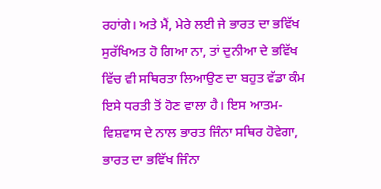ਰਹਾਂਗੇ। ਅਤੇ ਮੈਂ, ਮੇਰੇ ਲਈ ਜੇ ਭਾਰਤ ਦਾ ਭਵਿੱਖ ਸੁਰੱਖਿਅਤ ਹੋ ਗਿਆ ਨਾ, ਤਾਂ ਦੁਨੀਆ ਦੇ ਭਵਿੱਖ ਵਿੱਚ ਵੀ ਸਥਿਰਤਾ ਲਿਆਉਣ ਦਾ ਬਹੁਤ ਵੱਡਾ ਕੰਮ ਇਸੇ ਧਰਤੀ ਤੋਂ ਹੋਣ ਵਾਲਾ ਹੈ। ਇਸ ਆਤਮ-ਵਿਸ਼ਵਾਸ ਦੇ ਨਾਲ ਭਾਰਤ ਜਿੰਨਾ ਸਥਿਰ ਹੋਵੇਗਾ, ਭਾਰਤ ਦਾ ਭਵਿੱਖ ਜਿੰਨਾ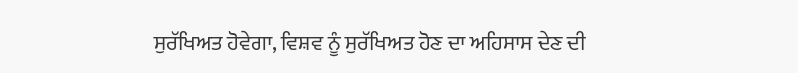ਸੁਰੱਖਿਅਤ ਹੋਵੇਗਾ, ਵਿਸ਼ਵ ਨੂੰ ਸੁਰੱਖਿਅਤ ਹੋਣ ਦਾ ਅਹਿਸਾਸ ਦੇਣ ਦੀ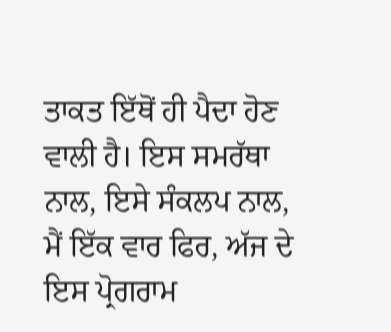ਤਾਕਤ ਇੱਥੋਂ ਹੀ ਪੈਦਾ ਹੋਣ ਵਾਲੀ ਹੈ। ਇਸ ਸਮਰੱਥਾ ਨਾਲ, ਇਸੇ ਸੰਕਲਪ ਨਾਲ, ਮੈਂ ਇੱਕ ਵਾਰ ਫਿਰ, ਅੱਜ ਦੇ ਇਸ ਪ੍ਰੋਗਰਾਮ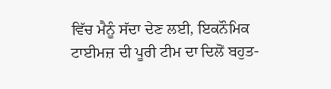ਵਿੱਚ ਮੈਨੂੰ ਸੱਦਾ ਦੇਣ ਲਈ, ਇਕਨੌਮਿਕ ਟਾਈਮਜ਼ ਦੀ ਪੂਰੀ ਟੀਮ ਦਾ ਦਿਲੋਂ ਬਹੁਤ-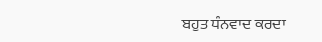ਬਹੁਤ ਧੰਨਵਾਦ ਕਰਦਾ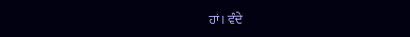ਹਾਂ। ਵੰਦੇ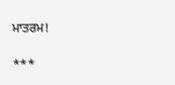ਮਾਤਰਮ!

***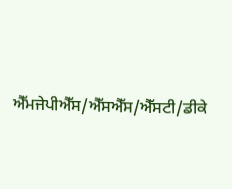ਐੱਮਜੇਪੀਐੱਸ/ਐੱਸਐੱਸ/ਐੱਸਟੀ/ਡੀਕੇ